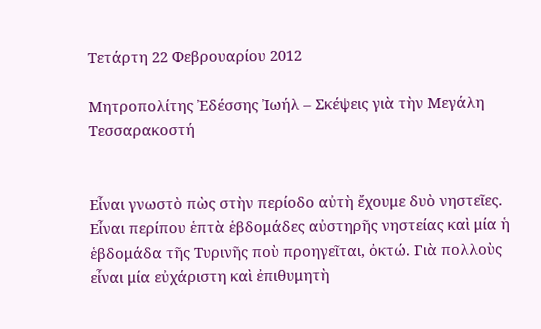Τετάρτη 22 Φεβρουαρίου 2012

Μητροπολίτης Ἐδέσσης Ἰωήλ – Σκέψεις γιὰ τὴν Μεγάλη Τεσσαρακοστή


Εἶναι γνωστὸ πὼς στὴν περίοδο αὐτὴ ἔχουμε δυὸ νηστεῖες. Εἶναι περίπου ἑπτὰ ἑβδομάδες αὐστηρῆς νηστείας καὶ μία ἡ ἑβδομάδα τῆς Τυρινῆς ποὺ προηγεῖται, ὀκτώ. Γιὰ πολλοὺς εἶναι μία εὐχάριστη καὶ ἐπιθυμητὴ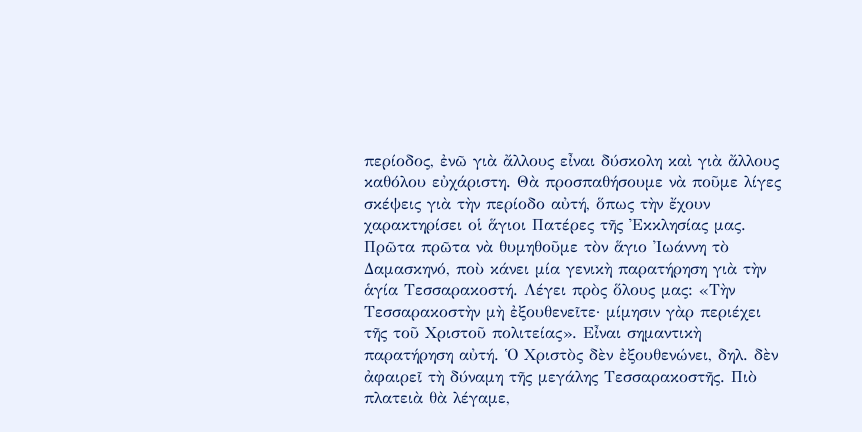περίοδος, ἐνῶ γιὰ ἄλλους εἶναι δύσκολη καὶ γιὰ ἄλλους καθόλου εὐχάριστη. Θὰ προσπαθήσουμε νὰ ποῦμε λίγες σκέψεις γιὰ τὴν περίοδο αὐτή, ὅπως τὴν ἔχουν χαρακτηρίσει οἱ ἅγιοι Πατέρες τῆς Ἐκκλησίας μας.
Πρῶτα πρῶτα νὰ θυμηθοῦμε τὸν ἅγιο Ἰωάννη τὸ Δαμασκηνό, ποὺ κάνει μία γενικὴ παρατήρηση γιὰ τὴν ἁγία Τεσσαρακοστή. Λέγει πρὸς ὅλους μας: «Τὴν Τεσσαρακοστὴν μὴ ἐξουθενεῖτε· μίμησιν γὰρ περιέχει τῆς τοῦ Χριστοῦ πολιτείας». Εἶναι σημαντικὴ παρατήρηση αὐτή. Ὁ Χριστὸς δὲν ἐξουθενώνει, δηλ. δὲν ἀφαιρεῖ τὴ δύναμη τῆς μεγάλης Τεσσαρακοστῆς. Πιὸ πλατειὰ θὰ λέγαμε,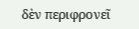δὲν περιφρονεῖ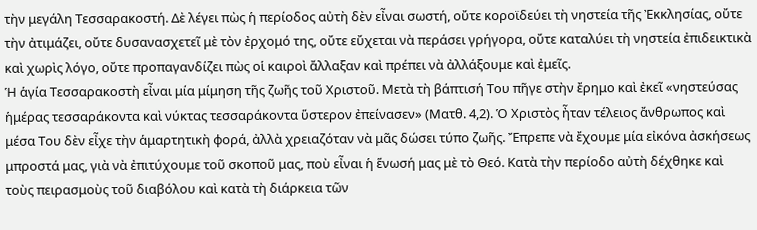τὴν μεγάλη Τεσσαρακοστή. Δὲ λέγει πὼς ἡ περίοδος αὐτὴ δὲν εἶναι σωστή, οὔτε κοροϊδεύει τὴ νηστεία τῆς Ἐκκλησίας, οὔτε τὴν ἀτιμάζει, οὔτε δυσανασχετεῖ μὲ τὸν ἐρχομό της, οὔτε εὔχεται νὰ περάσει γρήγορα, οὔτε καταλύει τὴ νηστεία ἐπιδεικτικὰ καὶ χωρὶς λόγο, οὔτε προπαγανδίζει πὼς οἱ καιροὶ ἄλλαξαν καὶ πρέπει νὰ ἀλλάξουμε καὶ ἐμεῖς.
Ἡ ἁγία Τεσσαρακοστὴ εἶναι μία μίμηση τῆς ζωῆς τοῦ Χριστοῦ. Μετὰ τὴ βάπτισή Του πῆγε στὴν ἔρημο καὶ ἐκεῖ «νηστεύσας ἡμέρας τεσσαράκοντα καὶ νύκτας τεσσαράκοντα ὕστερον ἐπείνασεν» (Ματθ. 4,2). Ὁ Χριστὸς ἦταν τέλειος ἄνθρωπος καὶ μέσα Του δὲν εἶχε τὴν ἁμαρτητικὴ φορά, ἀλλὰ χρειαζόταν νὰ μᾶς δώσει τύπο ζωῆς. Ἔπρεπε νὰ ἔχουμε μία εἰκόνα ἀσκήσεως μπροστά μας, γιὰ νὰ ἐπιτύχουμε τοῦ σκοποῦ μας, ποὺ εἶναι ἡ ἕνωσή μας μὲ τὸ Θεό. Κατὰ τὴν περίοδο αὐτὴ δέχθηκε καὶ τοὺς πειρασμοὺς τοῦ διαβόλου καὶ κατὰ τὴ διάρκεια τῶν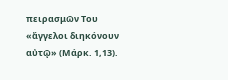πειρασμῶν Του «ἄγγελοι διηκόνουν αὐτῷ» (Μάρκ. 1,13).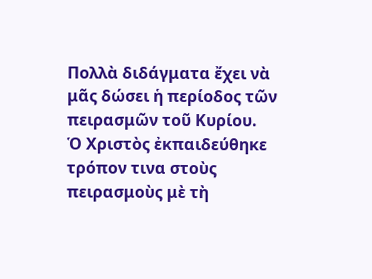Πολλὰ διδάγματα ἔχει νὰ μᾶς δώσει ἡ περίοδος τῶν πειρασμῶν τοῦ Κυρίου.
Ὁ Χριστὸς ἐκπαιδεύθηκε τρόπον τινα στοὺς πειρασμοὺς μὲ τὴ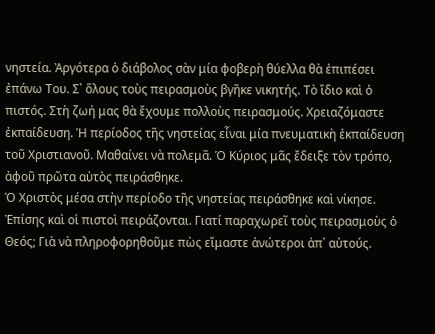νηστεία. Ἀργότερα ὁ διάβολος σὰν μία φοβερὴ θύελλα θὰ ἐπιπέσει ἐπάνω Του. Σ᾿ ὅλους τοὺς πειρασμοὺς βγῆκε νικητής. Τὸ ἴδιο καὶ ὁ πιστός. Στὴ ζωή μας θὰ ἔχουμε πολλοὺς πειρασμούς. Χρειαζόμαστε ἐκπαίδευση. Ἡ περίοδος τῆς νηστείας εἶναι μία πνευματικὴ ἐκπαίδευση τοῦ Χριστιανοῦ. Μαθαίνει νὰ πολεμᾶ. Ὁ Κύριος μᾶς ἔδειξε τὸν τρόπο, ἀφοῦ πρῶτα αὐτὸς πειράσθηκε.
Ὁ Χριστὸς μέσα στὴν περίοδο τῆς νηστείας πειράσθηκε καὶ νίκησε. Ἐπίσης καὶ οἱ πιστοὶ πειράζονται. Γιατί παραχωρεῖ τοὺς πειρασμοὺς ὁ Θεός; Γιὰ νὰ πληροφορηθοῦμε πὼς εἴμαστε ἀνώτεροι ἀπ᾿ αὐτούς.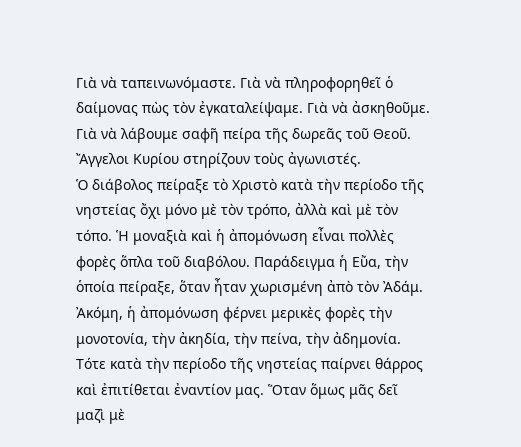Γιὰ νὰ ταπεινωνόμαστε. Γιὰ νὰ πληροφορηθεῖ ὁ δαίμονας πὼς τὸν ἐγκαταλείψαμε. Γιὰ νὰ ἀσκηθοῦμε. Γιὰ νὰ λάβουμε σαφῆ πείρα τῆς δωρεᾶς τοῦ Θεοῦ. Ἄγγελοι Κυρίου στηρίζουν τοὺς ἀγωνιστές.
Ὁ διάβολος πείραξε τὸ Χριστὸ κατὰ τὴν περίοδο τῆς νηστείας ὄχι μόνο μὲ τὸν τρόπο, ἀλλὰ καὶ μὲ τὸν τόπο. Ἡ μοναξιὰ καὶ ἡ ἀπομόνωση εἶναι πολλὲς φορὲς ὅπλα τοῦ διαβόλου. Παράδειγμα ἡ Εὔα, τὴν ὁποία πείραξε, ὅταν ἦταν χωρισμένη ἀπὸ τὸν Ἀδάμ. Ἀκόμη, ἡ ἀπομόνωση φέρνει μερικὲς φορὲς τὴν μονοτονία, τὴν ἀκηδία, τὴν πείνα, τὴν ἀδημονία. Τότε κατὰ τὴν περίοδο τῆς νηστείας παίρνει θάρρος καὶ ἐπιτίθεται ἐναντίον μας. Ὅταν ὅμως μᾶς δεῖ μαζὶ μὲ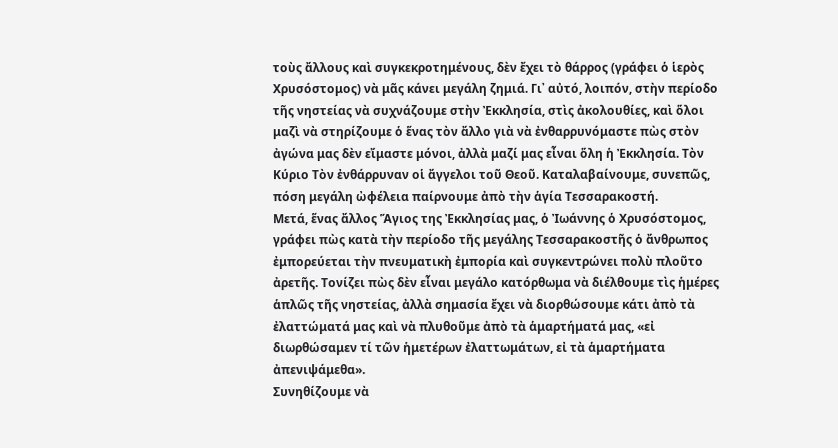τοὺς ἄλλους καὶ συγκεκροτημένους, δὲν ἔχει τὸ θάρρος (γράφει ὁ ἱερὸς Χρυσόστομος) νὰ μᾶς κάνει μεγάλη ζημιά. Γι᾿ αὐτό, λοιπόν, στὴν περίοδο τῆς νηστείας νὰ συχνάζουμε στὴν Ἐκκλησία, στὶς ἀκολουθίες, καὶ ὅλοι μαζὶ νὰ στηρίζουμε ὁ ἕνας τὸν ἄλλο γιὰ νὰ ἐνθαρρυνόμαστε πὼς στὸν ἀγώνα μας δὲν εἴμαστε μόνοι, ἀλλὰ μαζί μας εἶναι ὅλη ἡ Ἐκκλησία. Τὸν Κύριο Τὸν ἐνθάρρυναν οἱ ἄγγελοι τοῦ Θεοῦ. Καταλαβαίνουμε, συνεπῶς, πόση μεγάλη ὠφέλεια παίρνουμε ἀπὸ τὴν ἁγία Τεσσαρακοστή.
Μετά, ἕνας ἄλλος Ἅγιος της Ἐκκλησίας μας, ὁ Ἰωάννης ὁ Χρυσόστομος, γράφει πὼς κατὰ τὴν περίοδο τῆς μεγάλης Τεσσαρακοστῆς ὁ ἄνθρωπος ἐμπορεύεται τὴν πνευματικὴ ἐμπορία καὶ συγκεντρώνει πολὺ πλοῦτο ἀρετῆς. Τονίζει πὼς δὲν εἶναι μεγάλο κατόρθωμα νὰ διέλθουμε τὶς ἡμέρες ἁπλῶς τῆς νηστείας, ἀλλὰ σημασία ἔχει νὰ διορθώσουμε κάτι ἀπὸ τὰ ἐλαττώματά μας καὶ νὰ πλυθοῦμε ἀπὸ τὰ ἁμαρτήματά μας, «εἰ διωρθώσαμεν τί τῶν ἡμετέρων ἐλαττωμάτων, εἰ τὰ ἁμαρτήματα ἀπενιψάμεθα».
Συνηθίζουμε νὰ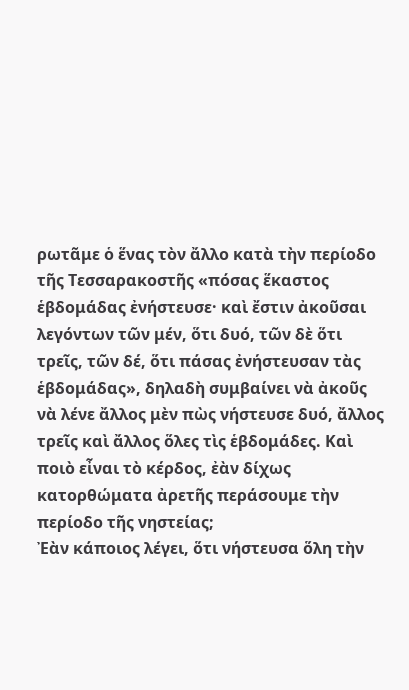ρωτᾶμε ὁ ἕνας τὸν ἄλλο κατὰ τὴν περίοδο τῆς Τεσσαρακοστῆς «πόσας ἕκαστος ἑβδομάδας ἐνήστευσε· καὶ ἔστιν ἀκοῦσαι λεγόντων τῶν μέν, ὅτι δυό, τῶν δὲ ὅτι τρεῖς, τῶν δέ, ὅτι πάσας ἐνήστευσαν τὰς ἑβδομάδας», δηλαδὴ συμβαίνει νὰ ἀκοῦς νὰ λένε ἄλλος μὲν πὼς νήστευσε δυό, ἄλλος τρεῖς καὶ ἄλλος ὅλες τὶς ἑβδομάδες. Καὶ ποιὸ εἶναι τὸ κέρδος, ἐὰν δίχως κατορθώματα ἀρετῆς περάσουμε τὴν περίοδο τῆς νηστείας;
Ἐὰν κάποιος λέγει, ὅτι νήστευσα ὅλη τὴν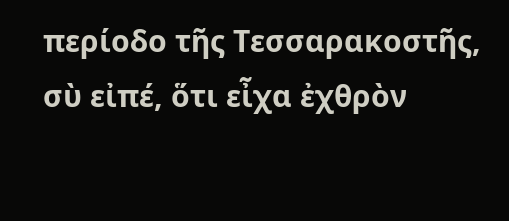περίοδο τῆς Τεσσαρακοστῆς, σὺ εἰπέ, ὅτι εἶχα ἐχθρὸν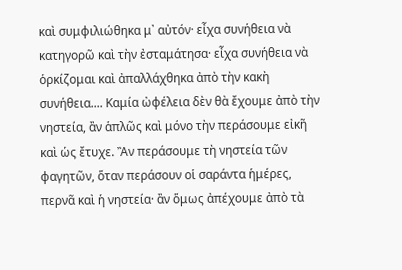καὶ συμφιλιώθηκα μ᾿ αὐτόν· εἶχα συνήθεια νὰ κατηγορῶ καὶ τὴν ἐσταμάτησα· εἶχα συνήθεια νὰ ὁρκίζομαι καὶ ἀπαλλάχθηκα ἀπὸ τὴν κακὴ συνήθεια.... Καμία ὠφέλεια δὲν θὰ ἔχουμε ἀπὸ τὴν νηστεία, ἂν ἁπλῶς καὶ μόνο τὴν περάσουμε εἰκῆ καὶ ὡς ἔτυχε. Ἂν περάσουμε τὴ νηστεία τῶν φαγητῶν, ὅταν περάσουν οἱ σαράντα ἡμέρες, περνᾶ καὶ ἡ νηστεία· ἂν ὅμως ἀπέχουμε ἀπὸ τὰ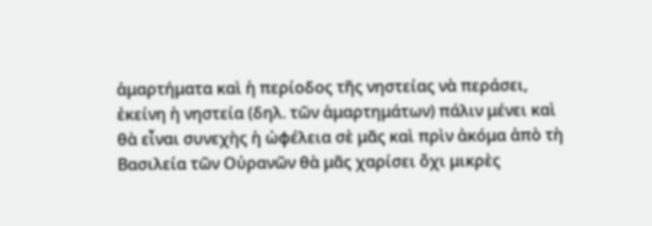ἁμαρτήματα καὶ ἡ περίοδος τῆς νηστείας νὰ περάσει, ἐκείνη ἡ νηστεία (δηλ. τῶν ἁμαρτημάτων) πάλιν μένει καὶ θὰ εἶναι συνεχὴς ἡ ὠφέλεια σὲ μᾶς καὶ πρὶν ἀκόμα ἀπὸ τὴ Βασιλεία τῶν Οὐρανῶν θὰ μᾶς χαρίσει ὄχι μικρὲς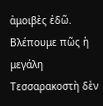ἀμοιβὲς ἐδῶ.
Βλέπουμε πῶς ἡ μεγάλη Τεσσαρακοστὴ δὲν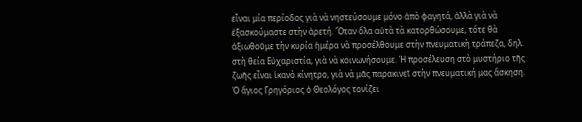εἶναι μία περίοδος γιὰ νὰ νηστεύσουμε μόνο ἀπὸ φαγητά, ἀλλὰ γιὰ νὰ ἐξασκούμαστε στὴν ἀρετή. Ὅταν ὅλα αὐτὰ τὰ κατορθώσουμε, τότε θὰ ἀξιωθοῦμε τὴν κυρία ἡμέρα νὰ προσέλθουμε στὴν πνευματικὴ τράπεζα, δηλ. στὴ θεία Εὐχαριστία, γιὰ νὰ κοινωνήσουμε. Ἡ προσέλευση στὸ μυστήριο τῆς ζωῆς εἶναι ἱκανὸ κίνητρο, γιὰ νὰ μᾶς παρακινεῖ στὴν πνευματική μας ἄσκηση.
Ὁ ἅγιος Γρηγόριος ὁ Θεολόγος τονίζει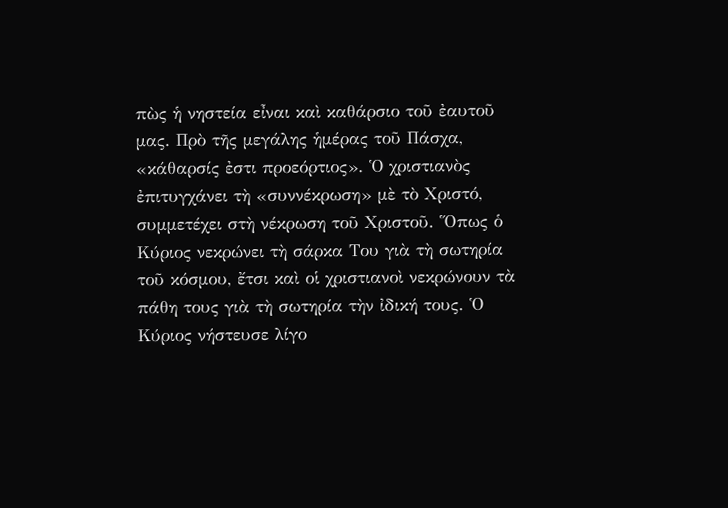πὼς ἡ νηστεία εἶναι καὶ καθάρσιο τοῦ ἐαυτοῦ μας. Πρὸ τῆς μεγάλης ἡμέρας τοῦ Πάσχα, «κάθαρσίς ἐστι προεόρτιος». Ὁ χριστιανὸς ἐπιτυγχάνει τὴ «συννέκρωση» μὲ τὸ Χριστό, συμμετέχει στὴ νέκρωση τοῦ Χριστοῦ. Ὅπως ὁ Κύριος νεκρώνει τὴ σάρκα Του γιὰ τὴ σωτηρία τοῦ κόσμου, ἔτσι καὶ οἱ χριστιανοὶ νεκρώνουν τὰ πάθη τους γιὰ τὴ σωτηρία τὴν ἰδική τους. Ὁ Κύριος νήστευσε λίγο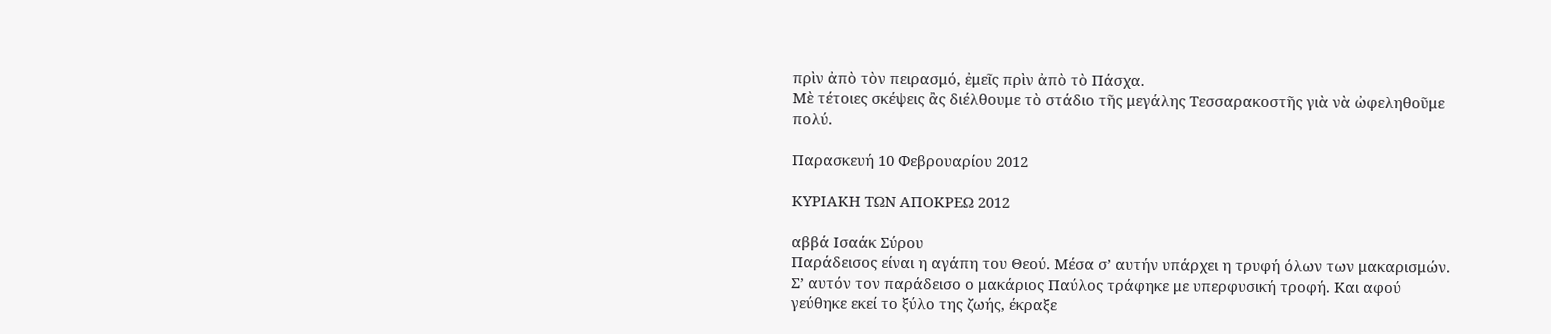πρὶν ἀπὸ τὸν πειρασμό, ἐμεῖς πρὶν ἀπὸ τὸ Πάσχα.
Μὲ τέτοιες σκέψεις ἂς διέλθουμε τὸ στάδιο τῆς μεγάλης Τεσσαρακοστῆς γιὰ νὰ ὠφεληθοῦμε πολύ.

Παρασκευή 10 Φεβρουαρίου 2012

ΚΥΡΙΑΚΗ ΤΩΝ ΑΠΟΚΡΕΩ 2012

αββά Ισαάκ Σύρου
Παράδεισος είναι η αγάπη του Θεού. Μέσα σ’ αυτήν υπάρχει η τρυφή όλων των μακαρισμών. Σ’ αυτόν τον παράδεισο ο μακάριος Παύλος τράφηκε με υπερφυσική τροφή. Και αφού γεύθηκε εκεί το ξύλο της ζωής, έκραξε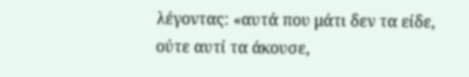λέγοντας: «αυτά που μάτι δεν τα είδε, ούτε αυτί τα άκουσε,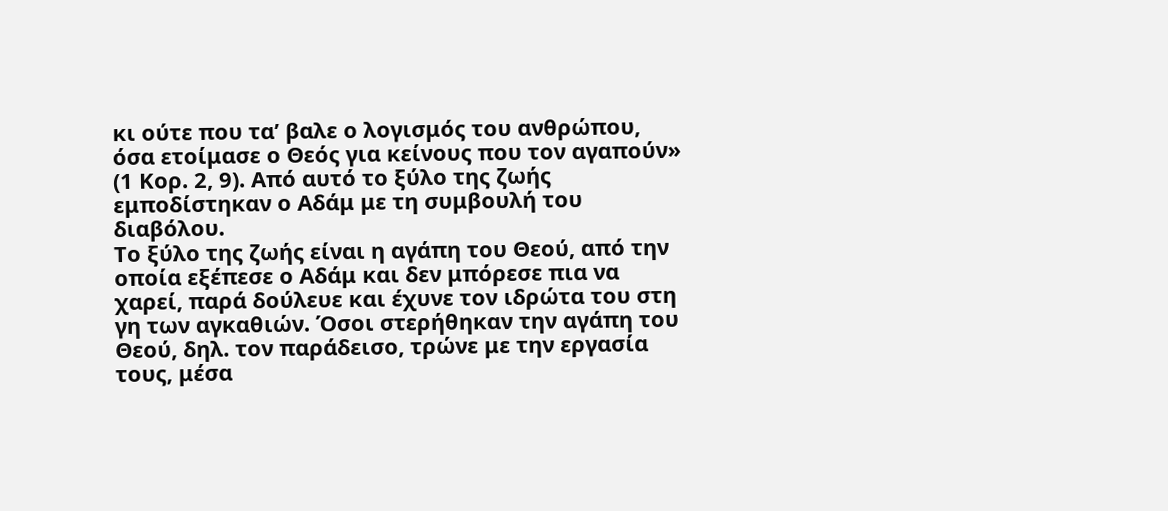κι ούτε που τα’ βαλε ο λογισμός του ανθρώπου, όσα ετοίμασε ο Θεός για κείνους που τον αγαπούν» (1 Κορ. 2, 9). Από αυτό το ξύλο της ζωής εμποδίστηκαν ο Αδάμ με τη συμβουλή του διαβόλου.
Το ξύλο της ζωής είναι η αγάπη του Θεού, από την οποία εξέπεσε ο Αδάμ και δεν μπόρεσε πια να χαρεί, παρά δούλευε και έχυνε τον ιδρώτα του στη γη των αγκαθιών. Όσοι στερήθηκαν την αγάπη του Θεού, δηλ. τον παράδεισο, τρώνε με την εργασία τους, μέσα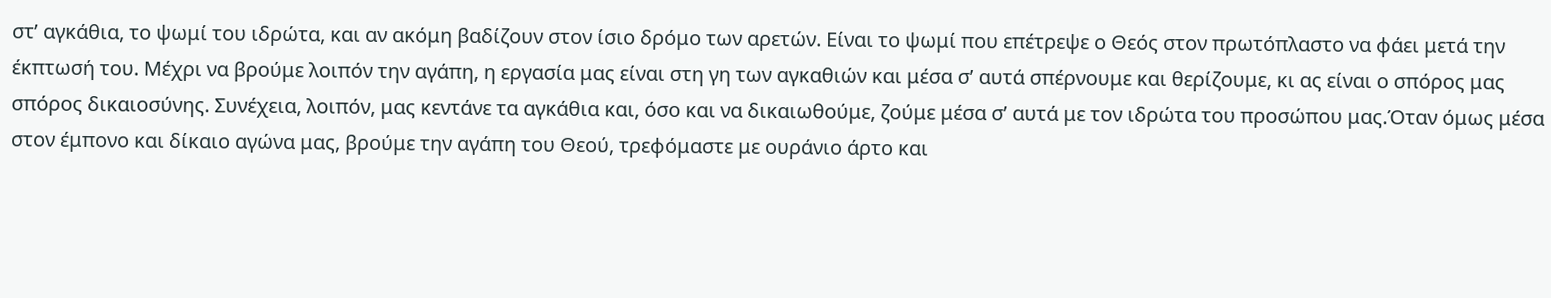στ’ αγκάθια, το ψωμί του ιδρώτα, και αν ακόμη βαδίζουν στον ίσιο δρόμο των αρετών. Είναι το ψωμί που επέτρεψε ο Θεός στον πρωτόπλαστο να φάει μετά την έκπτωσή του. Μέχρι να βρούμε λοιπόν την αγάπη, η εργασία μας είναι στη γη των αγκαθιών και μέσα σ’ αυτά σπέρνουμε και θερίζουμε, κι ας είναι ο σπόρος μας σπόρος δικαιοσύνης. Συνέχεια, λοιπόν, μας κεντάνε τα αγκάθια και, όσο και να δικαιωθούμε, ζούμε μέσα σ’ αυτά με τον ιδρώτα του προσώπου μας.Όταν όμως μέσα στον έμπονο και δίκαιο αγώνα μας, βρούμε την αγάπη του Θεού, τρεφόμαστε με ουράνιο άρτο και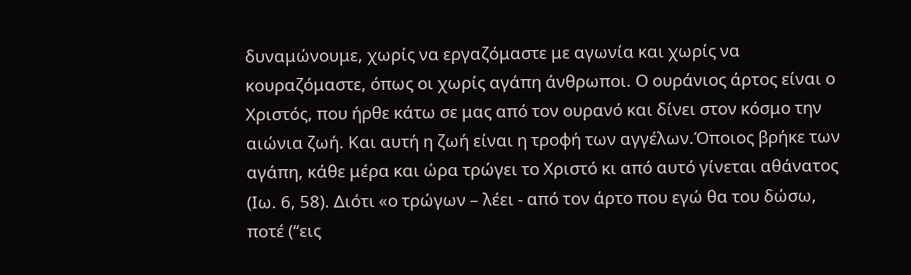δυναμώνουμε, χωρίς να εργαζόμαστε με αγωνία και χωρίς να κουραζόμαστε, όπως οι χωρίς αγάπη άνθρωποι. Ο ουράνιος άρτος είναι ο Χριστός, που ήρθε κάτω σε μας από τον ουρανό και δίνει στον κόσμο την αιώνια ζωή. Και αυτή η ζωή είναι η τροφή των αγγέλων.Όποιος βρήκε των αγάπη, κάθε μέρα και ώρα τρώγει το Χριστό κι από αυτό γίνεται αθάνατος (Ιω. 6, 58). Διότι «ο τρώγων – λέει - από τον άρτο που εγώ θα του δώσω, ποτέ (“εις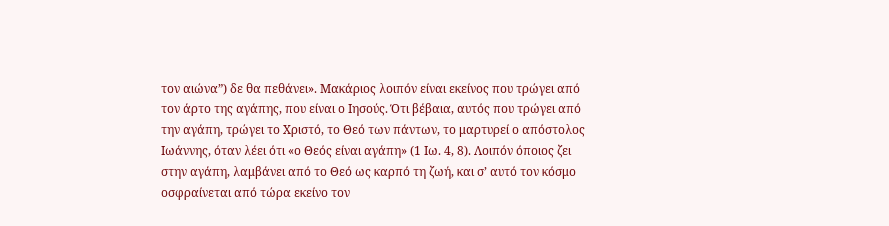τον αιώνα”) δε θα πεθάνει». Μακάριος λοιπόν είναι εκείνος που τρώγει από τον άρτο της αγάπης, που είναι ο Ιησούς. Ότι βέβαια, αυτός που τρώγει από την αγάπη, τρώγει το Χριστό, το Θεό των πάντων, το μαρτυρεί ο απόστολος Ιωάννης, όταν λέει ότι «ο Θεός είναι αγάπη» (1 Ιω. 4, 8). Λοιπόν όποιος ζει στην αγάπη, λαμβάνει από το Θεό ως καρπό τη ζωή, και σ’ αυτό τον κόσμο οσφραίνεται από τώρα εκείνο τον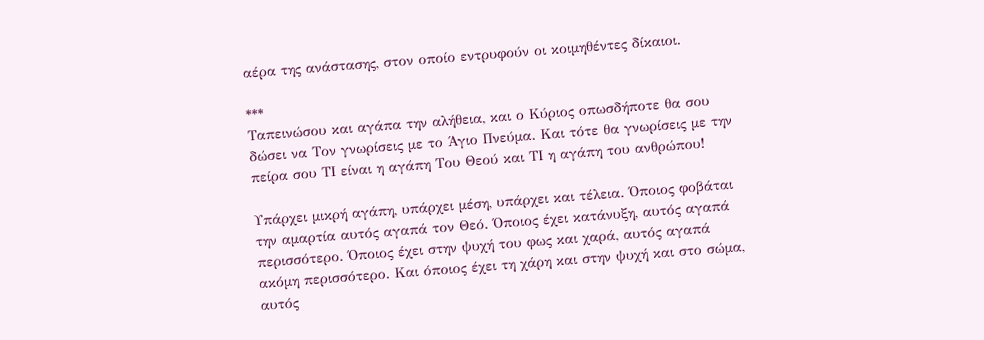αέρα της ανάστασης, στον οποίο εντρυφούν οι κοιμηθέντες δίκαιοι.

***
Ταπεινώσου και αγάπα την αλήθεια, και ο Κύριος οπωσδήποτε θα σου δώσει να Tον γνωρίσεις με το Άγιο Πνεύμα. Και τότε θα γνωρίσεις με την πείρα σου ΤΙ είναι η αγάπη Tου Θεού και ΤΙ η αγάπη του ανθρώπου!

Υπάρχει μικρή αγάπη, υπάρχει μέση, υπάρχει και τέλεια. Όποιος φοβάται την αμαρτία αυτός αγαπά τον Θεό. Όποιος έχει κατάνυξη, αυτός αγαπά περισσότερο. Όποιος έχει στην ψυχή του φως και χαρά, αυτός αγαπά ακόμη περισσότερο. Και όποιος έχει τη χάρη και στην ψυχή και στο σώμα, αυτός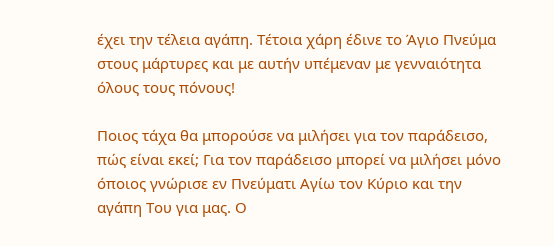έχει την τέλεια αγάπη. Τέτοια χάρη έδινε το Άγιο Πνεύμα στους μάρτυρες και με αυτήν υπέμεναν με γενναιότητα όλους τους πόνους!

Ποιος τάχα θα μπορούσε να μιλήσει για τον παράδεισο, πώς είναι εκεί; Για τον παράδεισο μπορεί να μιλήσει μόνο όποιος γνώρισε εν Πνεύματι Αγίω τον Κύριο και την αγάπη Του για μας. Ο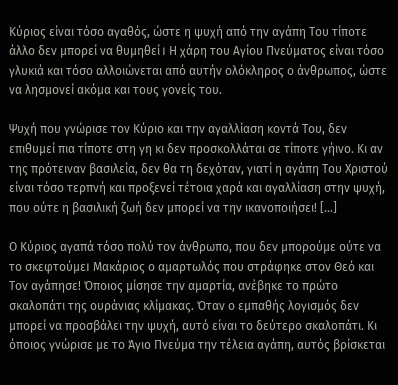Κύριος είναι τόσο αγαθός, ώστε η ψυχή από την αγάπη Του τίποτε άλλο δεν μπορεί να θυμηθεί। Η χάρη του Αγίου Πνεύματος είναι τόσο γλυκιά και τόσο αλλοιώνεται από αυτήν ολόκληρος ο άνθρωπος, ώστε να λησμονεί ακόμα και τους γονείς του.

Ψυχή που γνώρισε τον Κύριο και την αγαλλίαση κοντά Του, δεν επιθυμεί πια τίποτε στη γη κι δεν προσκολλάται σε τίποτε γήινο. Κι αν της πρότειναν βασιλεία, δεν θα τη δεχόταν, γιατί η αγάπη Του Χριστού είναι τόσο τερπνή και προξενεί τέτοια χαρά και αγαλλίαση στην ψυχή, που ούτε η βασιλική ζωή δεν μπορεί να την ικανοποιήσει! […]

Ο Κύριος αγαπά τόσο πολύ τον άνθρωπο, που δεν μπορούμε ούτε να το σκεφτούμε। Μακάριος ο αμαρτωλός που στράφηκε στον Θεό και Τον αγάπησε! Όποιος μίσησε την αμαρτία, ανέβηκε το πρώτο σκαλοπάτι της ουράνιας κλίμακας. Όταν ο εμπαθής λογισμός δεν μπορεί να προσβάλει την ψυχή, αυτό είναι το δεύτερο σκαλοπάτι. Κι όποιος γνώρισε με το Άγιο Πνεύμα την τέλεια αγάπη, αυτός βρίσκεται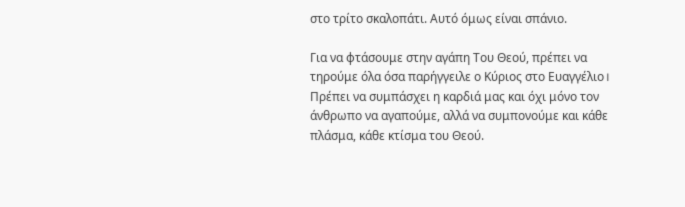στο τρίτο σκαλοπάτι. Αυτό όμως είναι σπάνιο.

Για να φτάσουμε στην αγάπη Του Θεού, πρέπει να τηρούμε όλα όσα παρήγγειλε ο Κύριος στο Ευαγγέλιο। Πρέπει να συμπάσχει η καρδιά μας και όχι μόνο τον άνθρωπο να αγαπούμε, αλλά να συμπονούμε και κάθε πλάσμα, κάθε κτίσμα του Θεού.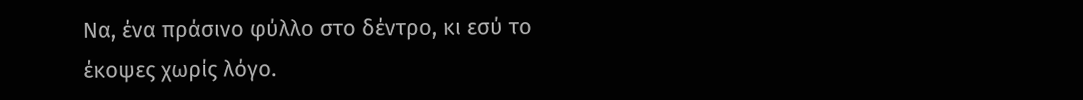Να, ένα πράσινο φύλλο στο δέντρο, κι εσύ το έκοψες χωρίς λόγο.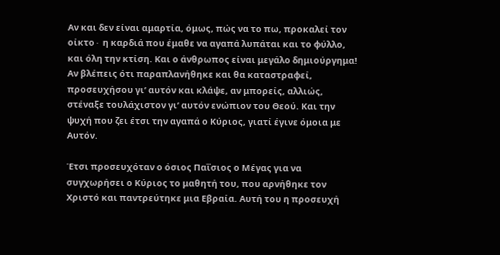Αν και δεν είναι αμαρτία, όμως, πώς να το πω, προκαλεί τον οίκτο∙ η καρδιά που έμαθε να αγαπά λυπάται και το φύλλο, και όλη την κτίση. Και ο άνθρωπος είναι μεγάλο δημιούργημα! Αν βλέπεις ότι παραπλανήθηκε και θα καταστραφεί, προσευχήσου γι’ αυτόν και κλάψε, αν μπορείς, αλλιώς, στέναξε τουλάχιστον γι’ αυτόν ενώπιον του Θεού. Και την ψυχή που ζει έτσι την αγαπά ο Κύριος, γιατί έγινε όμοια με Αυτόν.

Έτσι προσευχόταν ο όσιος Παΐσιος ο Μέγας για να συγχωρήσει ο Κύριος το μαθητή του, που αρνήθηκε τον Χριστό και παντρεύτηκε μια Εβραία. Αυτή του η προσευχή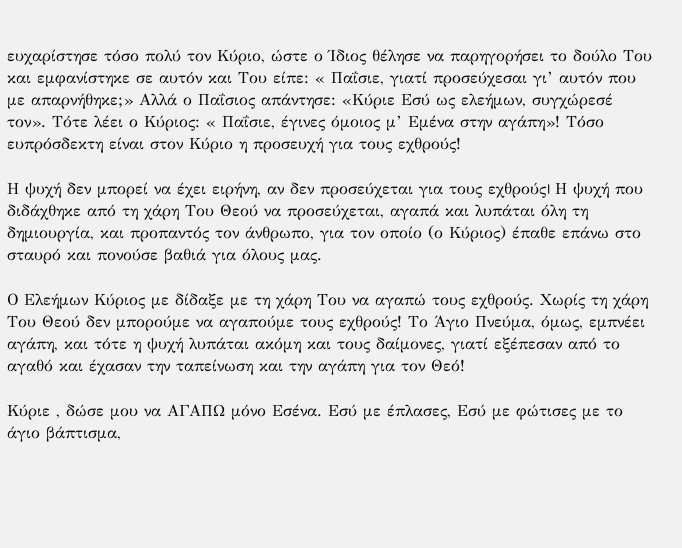ευχαρίστησε τόσο πολύ τον Κύριο, ώστε ο Ίδιος θέλησε να παρηγορήσει το δούλο Του και εμφανίστηκε σε αυτόν και Του είπε: « Παΐσιε, γιατί προσεύχεσαι γι’ αυτόν που με απαρνήθηκε;» Αλλά ο Παΐσιος απάντησε: «Κύριε Εσύ ως ελεήμων, συγχώρεσέ τον». Τότε λέει ο Κύριος: « Παΐσιε, έγινες όμοιος μ’ Εμένα στην αγάπη»! Τόσο ευπρόσδεκτη είναι στον Κύριο η προσευχή για τους εχθρούς!

Η ψυχή δεν μπορεί να έχει ειρήνη, αν δεν προσεύχεται για τους εχθρούς। Η ψυχή που διδάχθηκε από τη χάρη Του Θεού να προσεύχεται, αγαπά και λυπάται όλη τη δημιουργία, και προπαντός τον άνθρωπο, για τον οποίο (ο Κύριος) έπαθε επάνω στο σταυρό και πονούσε βαθιά για όλους μας.

Ο Ελεήμων Κύριος με δίδαξε με τη χάρη Του να αγαπώ τους εχθρούς. Χωρίς τη χάρη Του Θεού δεν μπορούμε να αγαπούμε τους εχθρούς! Το Άγιο Πνεύμα, όμως, εμπνέει αγάπη, και τότε η ψυχή λυπάται ακόμη και τους δαίμονες, γιατί εξέπεσαν από το αγαθό και έχασαν την ταπείνωση και την αγάπη για τον Θεό!

Κύριε , δώσε μου να ΑΓΑΠΩ μόνο Εσένα. Εσύ με έπλασες, Εσύ με φώτισες με το άγιο βάπτισμα,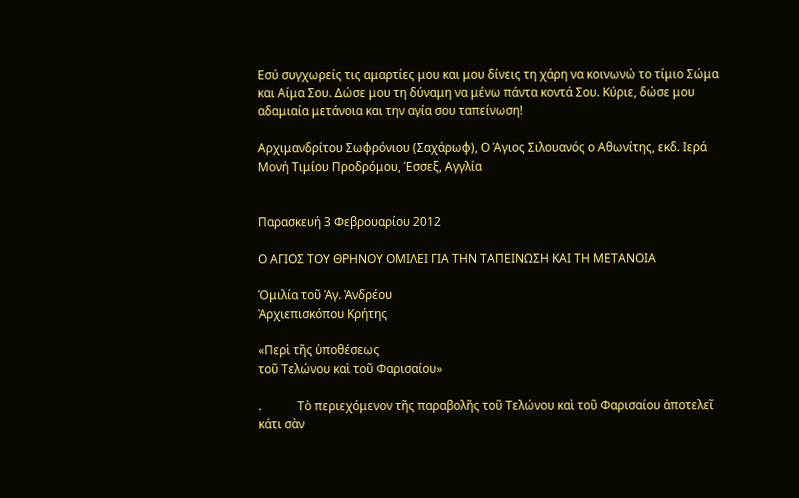Εσύ συγχωρείς τις αμαρτίες μου και μου δίνεις τη χάρη να κοινωνώ το τίμιο Σώμα και Αίμα Σου. Δώσε μου τη δύναμη να μένω πάντα κοντά Σου. Κύριε, δώσε μου αδαμιαία μετάνοια και την αγία σου ταπείνωση!

Αρχιμανδρίτου Σωφρόνιου (Σαχάρωφ), Ο Άγιος Σιλουανός ο Αθωνίτης, εκδ. Ιερά Μονή Τιμίου Προδρόμου, Έσσεξ, Αγγλία


Παρασκευή 3 Φεβρουαρίου 2012

Ο ΑΓΙΟΣ ΤΟΥ ΘΡΗΝΟΥ ΟΜΙΛΕΙ ΓΙΑ ΤΗΝ ΤΑΠΕΙΝΩΣΗ ΚΑΙ ΤΗ ΜΕΤΑΝΟΙΑ

Ὁμιλία τοῦ Ἁγ. Ἀνδρέου
Ἀρχιεπισκόπου Κρήτης

«Περὶ τῆς ὑποθέσεως
τοῦ Τελώνου καὶ τοῦ Φαρισαίου»

.            Τὸ περιεχόμενον τῆς παραβολῆς τοῦ Τελώνου καὶ τοῦ Φαρισαίου ἀποτελεῖ κάτι σὰν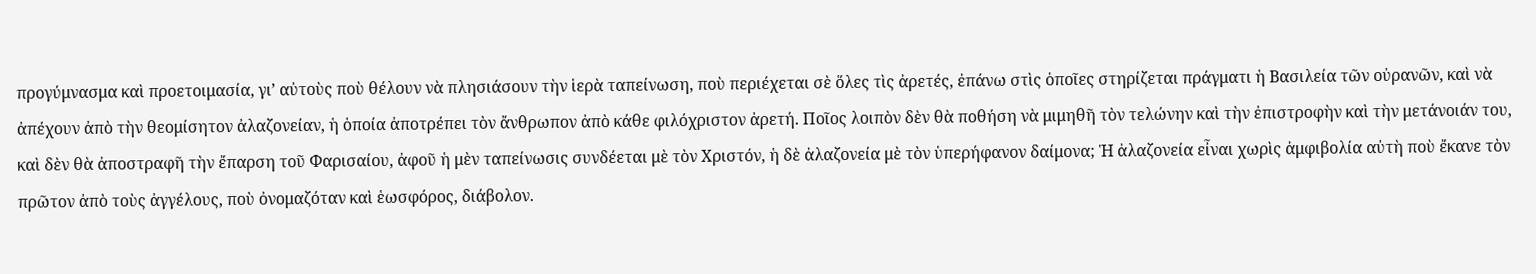προγύμνασμα καὶ προετοιμασία, γι’ αὐτοὺς ποὺ θέλουν νὰ πλησιάσουν τὴν ἱερὰ ταπείνωση, ποὺ περιέχεται σὲ ὅλες τὶς ἀρετές, ἐπάνω στὶς ὁποῖες στηρίζεται πράγματι ἡ Βασιλεία τῶν οὐρανῶν, καὶ νὰ ἀπέχουν ἀπὸ τὴν θεομίσητον ἀλαζονείαν, ἡ ὁποία ἀποτρέπει τὸν ἄνθρωπον ἀπὸ κάθε φιλόχριστον ἀρετή. Ποῖος λοιπὸν δὲν θὰ ποθήση νὰ μιμηθῆ τὸν τελώνην καὶ τὴν ἐπιστροφὴν καὶ τὴν μετάνοιάν του, καὶ δὲν θὰ ἀποστραφῆ τὴν ἔπαρση τοῦ Φαρισαίου, ἀφοῦ ἡ μὲν ταπείνωσις συνδέεται μὲ τὸν Χριστόν, ἡ δὲ ἀλαζονεία μὲ τὸν ὑπερήφανον δαίμονα; Ἡ ἀλαζονεία εἶναι χωρὶς ἀμφιβολία αὐτὴ ποὺ ἔκανε τὸν πρῶτον ἀπὸ τοὺς ἀγγέλους, ποὺ ὀνομαζόταν καὶ ἑωσφόρος, διάβολον.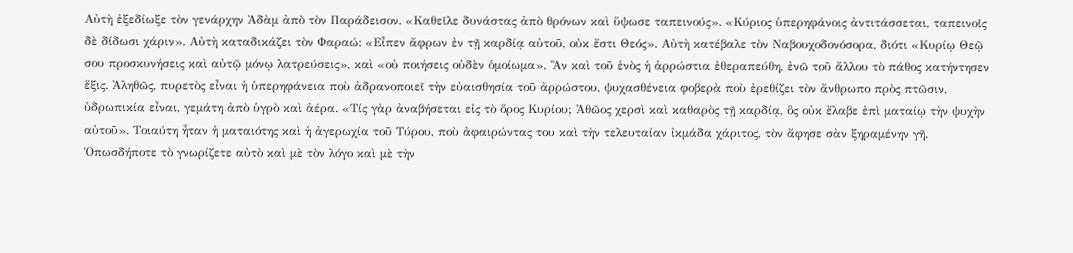Αὐτὴ ἐξεδίωξε τὸν γενάρχην Ἀδὰμ ἀπὸ τὸν Παράδεισον. «Καθεῖλε δυνάστας ἀπὸ θρόνων καὶ ὕψωσε ταπεινούς». «Κύριος ὑπερηφάνοις ἀντιτάσσεται, ταπεινοῖς δὲ δίδωσι χάριν». Αὐτὴ καταδικάζει τὸν Φαραώ: «Εἶπεν ἄφρων ἐν τῇ καρδίᾳ αὐτοῦ, οὐκ ἔστι Θεός». Αὐτὴ κατέβαλε τὸν Ναβουχοδονόσορα, διότι «Κυρίῳ Θεῷ σου προσκυνήσεις καὶ αὐτῷ μόνῳ λατρεύσεις», καὶ «οὐ ποιήσεις οὐδὲν ὁμοίωμα». Ἂν καὶ τοῦ ἑνὸς ἡ ἀρρώστια ἐθεραπεύθη, ἐνῶ τοῦ ἄλλου τὸ πάθος κατήντησεν ἕξις. Ἀληθῶς, πυρετὸς εἶναι ἡ ὑπερηφάνεια ποὺ ἀδρανοποιεῖ τὴν εὐαισθησία τοῦ ἀρρώστου, ψυχασθένεια φοβερὰ ποὺ ἐρεθίζει τὸν ἄνθρωπο πρὸς πτῶσιν, ὑδρωπικία εἶναι, γεμάτη ἀπὸ ὑγρὸ καὶ ἀέρα. «Τίς γὰρ ἀναβήσεται εἰς τὸ ὅρος Κυρίου; Ἀθῶος χερσὶ καὶ καθαρὸς τῇ καρδίᾳ, ὃς οὐκ ἔλαβε ἐπὶ ματαίῳ τὴν ψυχὴν αὐτοῦ». Τοιαύτη ἦταν ἡ ματαιότης καὶ ἡ ἀγερωχία τοῦ Τύρου, ποὺ ἀφαιρώντας του καὶ τὴν τελευταίαν ἰκμάδα χάριτος, τὸν ἄφησε σὰν ξηραμένην γῆ. Ὁπωσδήποτε τὸ γνωρίζετε αὐτὸ καὶ μὲ τὸν λόγο καὶ μὲ τὴν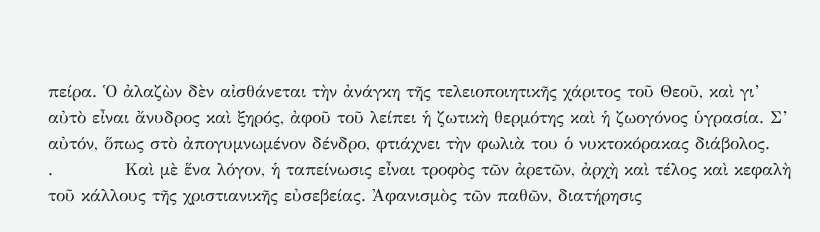πείρα. Ὁ ἀλαζὼν δὲν αἰσθάνεται τὴν ἀνάγκη τῆς τελειοποιητικῆς χάριτος τοῦ Θεοῦ, καὶ γι’ αὐτὸ εἶναι ἄνυδρος καὶ ξηρός, ἀφοῦ τοῦ λείπει ἡ ζωτικὴ θερμότης καὶ ἡ ζωογόνος ὑγρασία. Σ’ αὐτόν, ὅπως στὸ ἀπογυμνωμένον δένδρο, φτιάχνει τὴν φωλιὰ του ὁ νυκτοκόρακας διάβολος.
.            Καὶ μὲ ἕνα λόγον, ἡ ταπείνωσις εἶναι τροφὸς τῶν ἀρετῶν, ἀρχὴ καὶ τέλος καὶ κεφαλὴ τοῦ κάλλους τῆς χριστιανικῆς εὐσεβείας. Ἀφανισμὸς τῶν παθῶν, διατήρησις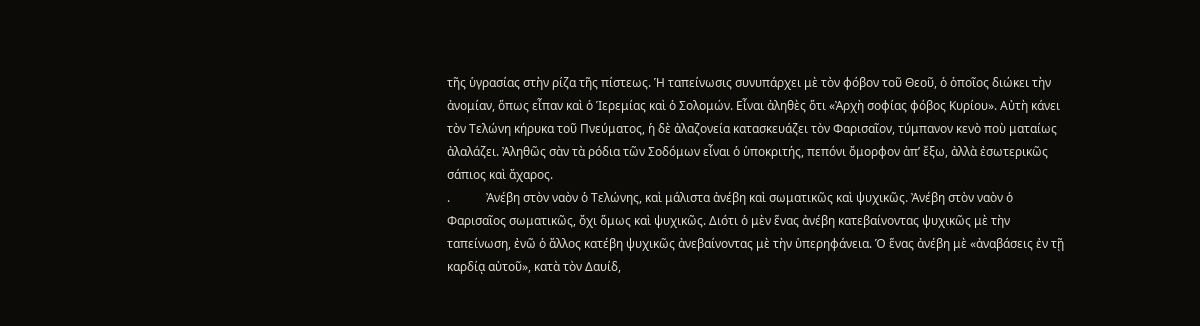τῆς ὑγρασίας στὴν ρίζα τῆς πίστεως. Ἡ ταπείνωσις συνυπάρχει μὲ τὸν φόβον τοῦ Θεοῦ, ὁ ὁποῖος διώκει τὴν ἀνομίαν, ὅπως εἶπαν καὶ ὁ Ἱερεμίας καὶ ὁ Σολομών. Εἶναι ἀληθὲς ὅτι «Ἀρχὴ σοφίας φόβος Κυρίου». Αὐτὴ κάνει τὸν Τελώνη κήρυκα τοῦ Πνεύματος, ἡ δὲ ἀλαζονεία κατασκευάζει τὸν Φαρισαῖον, τύμπανον κενὸ ποὺ ματαίως ἀλαλάζει. Ἀληθῶς σὰν τὰ ρόδια τῶν Σοδόμων εἶναι ὁ ὑποκριτής, πεπόνι ὄμορφον ἀπ’ ἔξω, ἀλλὰ ἐσωτερικῶς σάπιος καὶ ἄχαρος.
.            Ἀνέβη στὸν ναὸν ὁ Τελώνης, καὶ μάλιστα ἀνέβη καὶ σωματικῶς καὶ ψυχικῶς. Ἀνέβη στὸν ναὸν ὁ Φαρισαῖος σωματικῶς, ὄχι ὅμως καὶ ψυχικῶς. Διότι ὁ μὲν ἕνας ἀνέβη κατεβαίνοντας ψυχικῶς μὲ τὴν ταπείνωση, ἐνῶ ὁ ἄλλος κατέβη ψυχικῶς ἀνεβαίνοντας μὲ τὴν ὑπερηφάνεια. Ὁ ἕνας ἀνέβη μὲ «ἀναβάσεις ἐν τῇ καρδίᾳ αὐτοῦ», κατὰ τὸν Δαυίδ,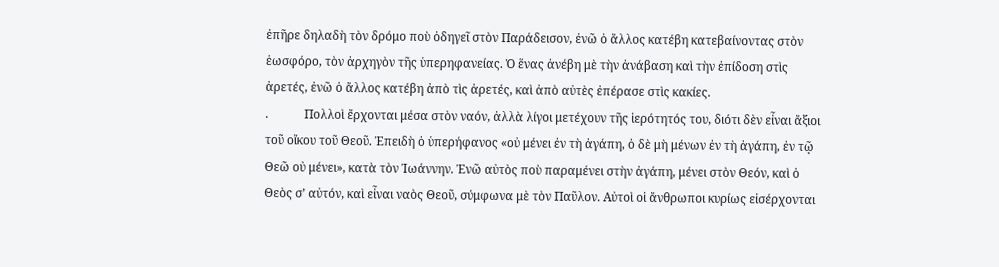ἐπῆρε δηλαδὴ τὸν δρόμο ποὺ ὁδηγεῖ στὸν Παράδεισον, ἐνῶ ὁ ἄλλος κατέβη κατεβαίνοντας στὸν ἑωσφόρο, τὸν ἀρχηγὸν τῆς ὑπερηφανείας. Ὁ ἕνας ἀνέβη μὲ τὴν ἀνάβαση καὶ τὴν ἐπίδοση στὶς ἀρετές, ἐνῶ ὁ ἄλλος κατέβη ἀπὸ τὶς ἀρετές, καὶ ἀπὸ αὐτὲς ἐπέρασε στὶς κακίες.
.            Πολλοὶ ἔρχονται μέσα στὸν ναόν, ἀλλὰ λίγοι μετέχουν τῆς ἱερότητός του, διότι δὲν εἶναι ἄξιοι τοῦ οἴκου τοῦ Θεοῦ. Ἐπειδὴ ὁ ὑπερήφανος «οὐ μένει ἐν τὴ ἀγάπη, ὁ δὲ μὴ μένων ἐν τὴ ἀγάπη, ἐν τῷ Θεῶ οὐ μένει», κατὰ τὸν Ἰωάννην. Ἐνῶ αὐτὸς ποὺ παραμένει στὴν ἀγάπη, μένει στὸν Θεόν, καὶ ὁ Θεὸς σ’ αὐτόν, καὶ εἶναι ναὸς Θεοῦ, σύμφωνα μὲ τὸν Παῦλον. Αὐτοὶ οἱ ἄνθρωποι κυρίως εἰσέρχονται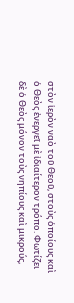στὸν ἱερὸν ναὸ τοῦ Θεοῦ, στοὺς ὁποίους καὶ ὁ Θεὸς ἐνεργεῖ μὲ ἰδιαίτερον τρόπο. Φωτίζει δὲ ὁ Θεὸς μόνον τοὺς νηπίους καὶ μικρούς,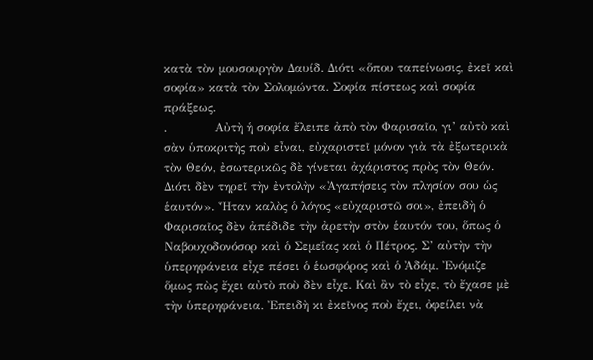κατὰ τὸν μουσουργὸν Δαυίδ. Διότι «ὅπου ταπείνωσις, ἐκεῖ καὶ σοφία» κατὰ τὸν Σολομώντα. Σοφία πίστεως καὶ σοφία πράξεως.
.            Αὐτὴ ἡ σοφία ἔλειπε ἀπὸ τὸν Φαρισαῖο, γι’ αὐτὸ καὶ σὰν ὑποκριτὴς ποὺ εἶναι, εὐχαριστεῖ μόνον γιὰ τὰ ἐξωτερικὰ τὸν Θεόν, ἐσωτερικῶς δὲ γίνεται ἀχάριστος πρὸς τὸν Θεόν. Διότι δὲν τηρεῖ τὴν ἐντολὴν «Ἀγαπήσεις τὸν πλησίον σου ὡς ἑαυτόν». Ἦταν καλὸς ὁ λόγος «εὐχαριστῶ σοι», ἐπειδὴ ὁ Φαρισαῖος δὲν ἀπέδιδε τὴν ἀρετὴν στὸν ἑαυτόν του, ὅπως ὁ Ναβουχοδονόσορ καὶ ὁ Σεμεΐας καὶ ὁ Πέτρος. Σ’ αὐτὴν τὴν ὑπερηφάνεια εἶχε πέσει ὁ ἑωσφόρος καὶ ὁ Ἀδάμ. Ἐνόμιζε ὅμως πὼς ἔχει αὐτὸ ποὺ δὲν εἶχε. Καὶ ἂν τὸ εἶχε, τὸ ἔχασε μὲ τὴν ὑπερηφάνεια. Ἐπειδὴ κι ἐκεῖνος ποὺ ἔχει, ὀφείλει νὰ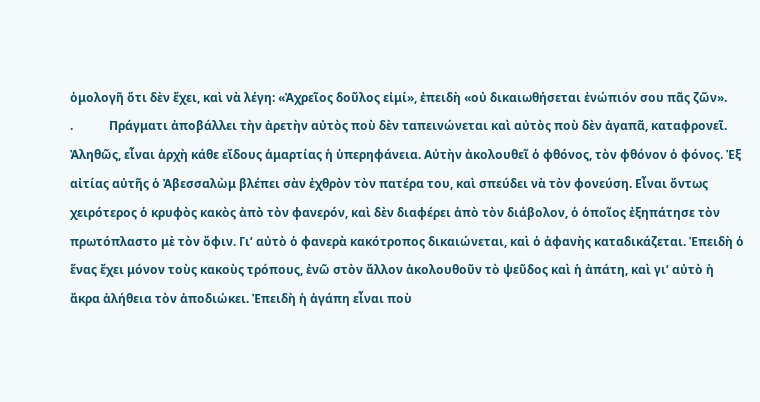ὁμολογῆ ὅτι δὲν ἔχει, καὶ νὰ λέγη: «Ἀχρεῖος δοῦλος εἰμί», ἐπειδὴ «οὐ δικαιωθήσεται ἐνώπιόν σου πᾶς ζῶν».
.            Πράγματι ἀποβάλλει τὴν ἀρετὴν αὐτὸς ποὺ δὲν ταπεινώνεται καὶ αὐτὸς ποὺ δὲν ἀγαπᾶ, καταφρονεῖ. Ἀληθῶς, εἶναι ἀρχὴ κάθε εἴδους ἁμαρτίας ἡ ὑπερηφάνεια. Αὐτὴν ἀκολουθεῖ ὁ φθόνος, τὸν φθόνον ὁ φόνος. Ἐξ αἰτίας αὐτῆς ὁ Ἀβεσσαλὼμ βλέπει σὰν ἐχθρὸν τὸν πατέρα του, καὶ σπεύδει νὰ τὸν φονεύση. Εἶναι ὄντως χειρότερος ὁ κρυφὸς κακὸς ἀπὸ τὸν φανερόν, καὶ δὲν διαφέρει ἀπὸ τὸν διάβολον, ὁ ὁποῖος ἐξηπάτησε τὸν πρωτόπλαστο μὲ τὸν ὄφιν. Γι’ αὐτὸ ὁ φανερὰ κακότροπος δικαιώνεται, καὶ ὁ ἀφανὴς καταδικάζεται. Ἐπειδὴ ὁ ἕνας ἔχει μόνον τοὺς κακοὺς τρόπους, ἐνῶ στὸν ἄλλον ἀκολουθοῦν τὸ ψεῦδος καὶ ἡ ἀπάτη, καὶ γι’ αὐτὸ ἡ ἄκρα ἀλήθεια τὸν ἀποδιώκει. Ἐπειδὴ ἡ ἀγάπη εἶναι ποὺ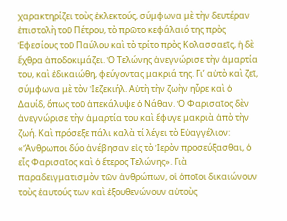χαρακτηρίζει τοὺς ἐκλεκτούς, σύμφωνα μὲ τὴν δευτέραν ἐπιστολὴ τοῦ Πέτρου, τὸ πρῶτο κεφάλαιό της πρὸς Ἐφεσίους τοῦ Παύλου καὶ τὸ τρίτο πρὸς Κολασσαεῖς, ἡ δὲ ἔχθρα ἀποδοκιμάζει. Ὁ Τελώνης ἀνεγνώρισε τὴν ἁμαρτία του, καὶ ἐδικαιώθη, φεύγοντας μακριά της. Γι’ αὐτὸ καὶ ζεῖ, σύμφωνα μὲ τὸν Ἰεζεκιήλ. Αὐτὴ τὴν ζωὴν ηὗρε καὶ ὁ Δαυίδ, ὅπως τοῦ ἀπεκάλυψε ὁ Νάθαν. Ὁ Φαρισαῖος δὲν ἀνεγνώρισε τὴν ἁμαρτία του καὶ ἔφυγε μακριὰ ἀπὸ τὴν ζωή. Καὶ πρόσεξε πάλι καλὰ τί λέγει τὸ Εὐαγγέλιον: «Ἄνθρωποι δύο ἀνέβησαν εἰς τὸ Ἱερὸν προσεύξασθαι, ὁ εἷς Φαρισαῖος καὶ ὁ ἕτερος Τελώνης». Γιὰ παραδειγματισμὸν τῶν ἀνθρώπων, οἱ ὁποῖοι δικαιώνουν τοὺς ἑαυτούς των καὶ ἐξουθενώνουν αὐτοὺς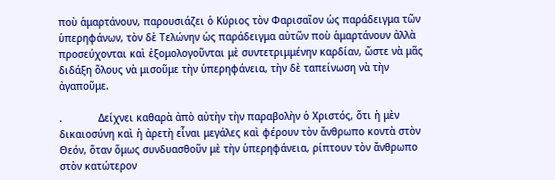ποὺ ἁμαρτάνουν, παρουσιάζει ὁ Κύριος τὸν Φαρισαῖον ὡς παράδειγμα τῶν ὑπερηφάνων, τὸν δὲ Τελώνην ὡς παράδειγμα αὐτῶν ποὺ ἁμαρτάνουν ἀλλὰ προσεύχονται καὶ ἐξομολογοῦνται μὲ συντετριμμένην καρδίαν, ὥστε νὰ μᾶς διδάξη ὅλους νὰ μισοῦμε τὴν ὑπερηφάνεια, τὴν δὲ ταπείνωση νὰ τὴν ἀγαποῦμε.

.            Δείχνει καθαρὰ ἀπὸ αὐτὴν τὴν παραβολὴν ὁ Χριστός, ὅτι ἡ μὲν δικαιοσύνη καὶ ἡ ἀρετὴ εἶναι μεγάλες καὶ φέρουν τὸν ἄνθρωπο κοντὰ στὸν Θεόν, ὅταν ὅμως συνδυασθοῦν μὲ τὴν ὑπερηφάνεια, ρίπτουν τὸν ἄνθρωπο στὸν κατώτερον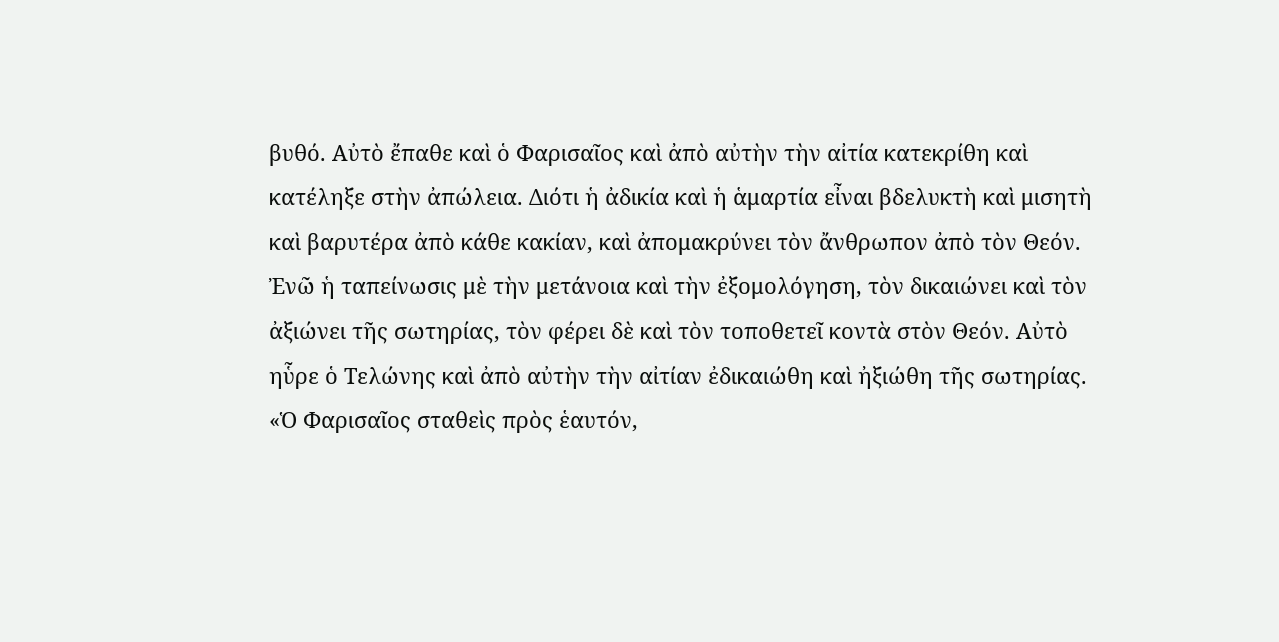βυθό. Αὐτὸ ἔπαθε καὶ ὁ Φαρισαῖος καὶ ἀπὸ αὐτὴν τὴν αἰτία κατεκρίθη καὶ κατέληξε στὴν ἀπώλεια. Διότι ἡ ἀδικία καὶ ἡ ἁμαρτία εἶναι βδελυκτὴ καὶ μισητὴ καὶ βαρυτέρα ἀπὸ κάθε κακίαν, καὶ ἀπομακρύνει τὸν ἄνθρωπον ἀπὸ τὸν Θεόν. Ἐνῶ ἡ ταπείνωσις μὲ τὴν μετάνοια καὶ τὴν ἐξομολόγηση, τὸν δικαιώνει καὶ τὸν ἀξιώνει τῆς σωτηρίας, τὸν φέρει δὲ καὶ τὸν τοποθετεῖ κοντὰ στὸν Θεόν. Αὐτὸ ηὗρε ὁ Τελώνης καὶ ἀπὸ αὐτὴν τὴν αἰτίαν ἐδικαιώθη καὶ ἠξιώθη τῆς σωτηρίας. «Ὁ Φαρισαῖος σταθεὶς πρὸς ἑαυτόν,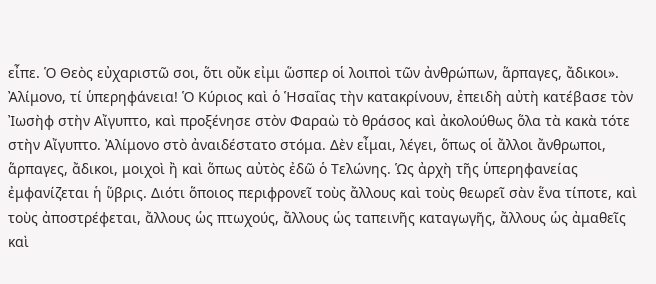εἶπε. Ὁ Θεὸς εὐχαριστῶ σοι, ὅτι οὔκ εἰμι ὥσπερ οἱ λοιποὶ τῶν ἀνθρώπων, ἅρπαγες, ἄδικοι». Ἀλίμονο, τί ὑπερηφάνεια! Ὁ Κύριος καὶ ὁ Ἡσαΐας τὴν κατακρίνουν, ἐπειδὴ αὐτὴ κατέβασε τὸν Ἰωσὴφ στὴν Αἴγυπτο, καὶ προξένησε στὸν Φαραὼ τὸ θράσος καὶ ἀκολούθως ὅλα τὰ κακὰ τότε στὴν Αἴγυπτο. Ἀλίμονο στὸ ἀναιδέστατο στόμα. Δὲν εἶμαι, λέγει, ὅπως οἱ ἄλλοι ἄνθρωποι, ἅρπαγες, ἄδικοι, μοιχοὶ ἢ καὶ ὅπως αὐτὸς ἐδῶ ὁ Τελώνης. Ὡς ἀρχὴ τῆς ὑπερηφανείας ἐμφανίζεται ἡ ὕβρις. Διότι ὅποιος περιφρονεῖ τοὺς ἄλλους καὶ τοὺς θεωρεῖ σὰν ἕνα τίποτε, καὶ τοὺς ἀποστρέφεται, ἄλλους ὡς πτωχούς, ἄλλους ὡς ταπεινῆς καταγωγῆς, ἄλλους ὡς ἀμαθεῖς καὶ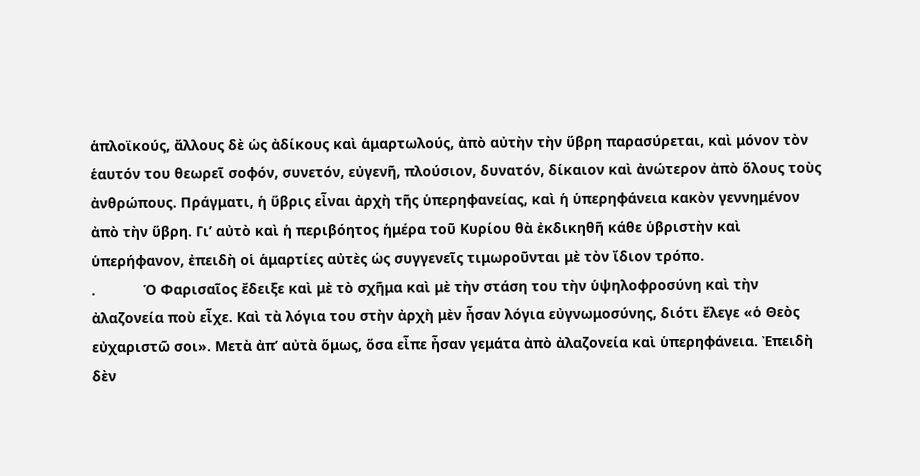ἁπλοϊκούς, ἄλλους δὲ ὡς ἀδίκους καὶ ἁμαρτωλούς, ἀπὸ αὐτὴν τὴν ὕβρη παρασύρεται, καὶ μόνον τὸν ἑαυτόν του θεωρεῖ σοφόν, συνετόν, εὐγενῆ, πλούσιον, δυνατόν, δίκαιον καὶ ἀνώτερον ἀπὸ ὅλους τοὺς ἀνθρώπους. Πράγματι, ἡ ὕβρις εἶναι ἀρχὴ τῆς ὑπερηφανείας, καὶ ἡ ὑπερηφάνεια κακὸν γεννημένον ἀπὸ τὴν ὕβρη. Γι’ αὐτὸ καὶ ἡ περιβόητος ἡμέρα τοῦ Κυρίου θὰ ἐκδικηθῆ κάθε ὑβριστὴν καὶ ὑπερήφανον, ἐπειδὴ οἱ ἁμαρτίες αὐτὲς ὡς συγγενεῖς τιμωροῦνται μὲ τὸν ἴδιον τρόπο.
.            Ὁ Φαρισαῖος ἔδειξε καὶ μὲ τὸ σχῆμα καὶ μὲ τὴν στάση του τὴν ὑψηλοφροσύνη καὶ τὴν ἀλαζονεία ποὺ εἶχε. Καὶ τὰ λόγια του στὴν ἀρχὴ μὲν ἦσαν λόγια εὐγνωμοσύνης, διότι ἔλεγε «ὁ Θεὸς εὐχαριστῶ σοι». Μετὰ ἀπ’ αὐτὰ ὅμως, ὅσα εἶπε ἦσαν γεμάτα ἀπὸ ἀλαζονεία καὶ ὑπερηφάνεια. Ἐπειδὴ δὲν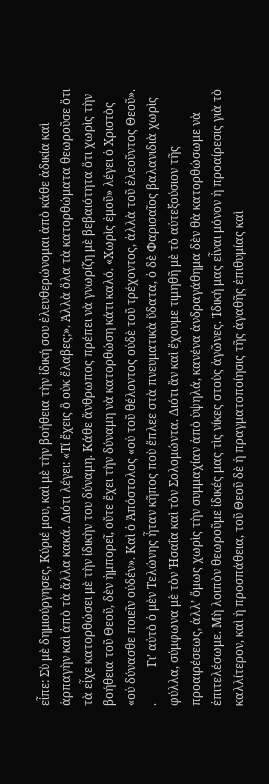εἶπε: Σὺ μὲ δημιούργησες, Κύριέ μου, καὶ μὲ τὴν βοήθεια τὴν ἰδική σου ἐλευθερώνομαι ἀπὸ κάθε ἀδικία καὶ ἁρπαγὴν καὶ ἀπὸ τὰ ἄλλα κακά. Διότι λέγει: «Τί ἔχεις ὃ οὐκ ἔλαβες;». Ἀλλὰ ὅλα τὰ κατορθώματα θεωροῦσε ὅτι τὰ εἶχε κατορθώσει μὲ τὴν ἰδικὴν του δύναμη. Κάθε ἄνθρωπος πρέπει νὰ γνωρίζη μὲ βεβαιότητα ὅτι χωρὶς τὴν βοήθεια τοῦ Θεοῦ, δὲν ἠμπορεῖ, οὔτε ἔχει τὴν δύναμη νὰ κατορθώση κάτι καλό. «Χωρὶς ἐμοῦ» λέγει ὁ Χριστὸς «οὐ δύνασθε ποιεῖν οὐδέν». Καὶ ὁ Ἀπόστολος «οὐ τοῦ θέλοντος οὐδὲ τοῦ τρέχοντος, ἀλλὰ τοῦ ἐλεοῦντος Θεοῦ».
.            Γι’ αὐτὸ ὁ μὲν Τελώνης ἦταν κῆπος ποὺ ἔπλεε στὰ πνευματικὰ ὕδατα, ὁ δὲ Φαρισαῖος βαλανιδιὰ χωρὶς φύλλα, σύμφωνα μὲ τὸν Ἡσαΐα καὶ τὸν Σολομώντα. Διότι ἂν καὶ ἔχουμε τιμηθῆ μὲ τὸ αὐτεξούσιον τῆς προαιρέσεως, ἀλλ’ ὅμως χωρὶς τὴν συμμαχίαν ἀπὸ ὑψηλά, κανένα ἀνδραγάθημα δὲν θὰ κατορθώσωμε νὰ ἐπιτελέσωμε. Μὴ λοιπὸν θεωροῦμε ἰδικές μας τὶς νίκες στοὺς ἀγῶνες. Ἰδική μας εἶναι μόνον ἡ προαίρεσις γιὰ τὸ καλλίτερον, καὶ ἡ προσπάθεια, τοῦ Θεοῦ δὲ ἡ πραγματοποίησις τῆς ἀγαθῆς ἐπιθυμίας καὶ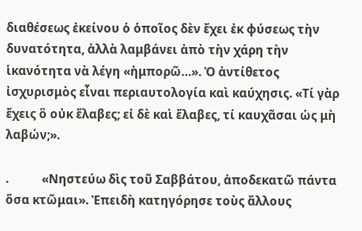διαθέσεως ἐκείνου ὁ ὁποῖος δὲν ἔχει ἐκ φύσεως τὴν δυνατότητα, ἀλλὰ λαμβάνει ἀπὸ τὴν χάρη τὴν ἱκανότητα νὰ λέγη «ἠμπορῶ…». Ὁ ἀντίθετος ἰσχυρισμὸς εἶναι περιαυτολογία καὶ καύχησις. «Τί γὰρ ἔχεις ὃ οὐκ ἔλαβες; εἰ δὲ καὶ ἔλαβες, τί καυχᾶσαι ὡς μὴ λαβών;».

.           «Νηστεύω δὶς τοῦ Σαββάτου, ἀποδεκατῶ πάντα ὅσα κτῶμαι». Ἐπειδὴ κατηγόρησε τοὺς ἄλλους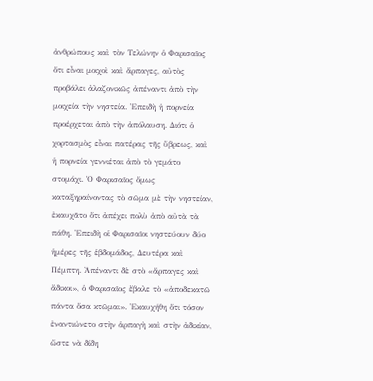ἀνθρώπους καὶ τὸν Τελώνην ὁ Φαρισαῖος ὅτι εἶναι μοιχοὶ καὶ ἅρπαγες, αὐτὸς προβάλει ἀλαζονικῶς ἀπέναντι ἀπὸ τὴν μοιχεία τὴν νηστεία. Ἐπειδὴ ἡ πορνεία προέρχεται ἀπὸ τὴν ἀπόλαυση. Διότι ὁ χορτασμὸς εἶναι πατέρας τῆς ὕβρεως, καὶ ἡ πορνεία γεννιέται ἀπὸ τὸ γεμάτο στομάχι. Ὁ Φαρισαῖος ὅμως καταξηραίνοντας τὸ σῶμα μὲ τὴν νηστείαν, ἐκαυχᾶτο ὅτι ἀπέχει πολὺ ἀπὸ αὐτὰ τὰ πάθη. Ἐπειδὴ οἱ Φαρισαῖοι νηστεύουν δύο ἡμέρες τῆς ἑβδομάδος, Δευτέρα καὶ Πέμπτη. Ἀπέναντι δὲ στὸ «ἅρπαγες καὶ ἄδικοι», ὁ Φαρισαῖος ἔβαλε τὸ «ἀποδεκατῶ πάντα ὅσα κτῶμαι». Ἐκαυχήθη ὅτι τόσον ἐναντιώνετο στὴν ἁρπαγὴ καὶ στὴν ἀδικίαν, ὥστε νὰ δίδη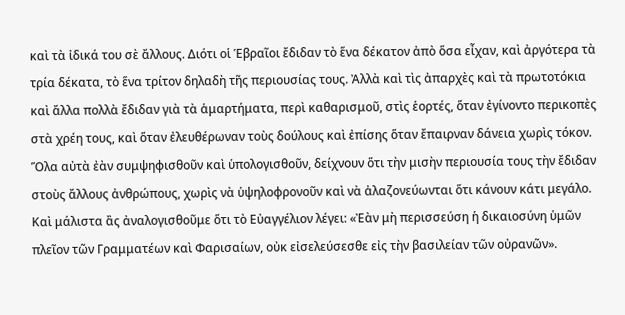καὶ τὰ ἰδικά του σὲ ἄλλους. Διότι οἱ Ἑβραῖοι ἔδιδαν τὸ ἕνα δέκατον ἀπὸ ὅσα εἶχαν, καὶ ἀργότερα τὰ τρία δέκατα, τὸ ἕνα τρίτον δηλαδὴ τῆς περιουσίας τους. Ἀλλὰ καὶ τὶς ἀπαρχὲς καὶ τὰ πρωτοτόκια καὶ ἄλλα πολλὰ ἔδιδαν γιὰ τὰ ἁμαρτήματα, περὶ καθαρισμοῦ, στὶς ἑορτές, ὅταν ἐγίνοντο περικοπὲς στὰ χρέη τους, καὶ ὅταν ἐλευθέρωναν τοὺς δούλους καὶ ἐπίσης ὅταν ἔπαιρναν δάνεια χωρὶς τόκον. Ὅλα αὐτὰ ἐὰν συμψηφισθοῦν καὶ ὑπολογισθοῦν, δείχνουν ὅτι τὴν μισὴν περιουσία τους τὴν ἔδιδαν στοὺς ἄλλους ἀνθρώπους, χωρὶς νὰ ὑψηλοφρονοῦν καὶ νὰ ἀλαζονεύωνται ὅτι κάνουν κάτι μεγάλο. Καὶ μάλιστα ἂς ἀναλογισθοῦμε ὅτι τὸ Εὐαγγέλιον λέγει: «Ἐὰν μὴ περισσεύση ἡ δικαιοσύνη ὑμῶν πλεῖον τῶν Γραμματέων καὶ Φαρισαίων, οὐκ εἰσελεύσεσθε εἰς τὴν βασιλείαν τῶν οὐρανῶν».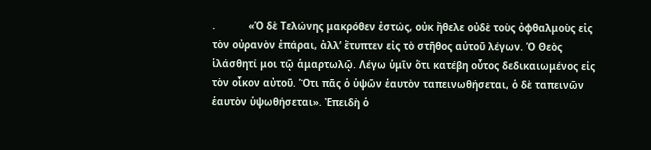.           «Ὁ δὲ Τελώνης μακρόθεν ἐστώς, οὐκ ἤθελε οὐδὲ τοὺς ὀφθαλμοὺς εἰς τὸν οὐρανὸν ἐπάραι, ἀλλ’ ἔτυπτεν εἰς τὸ στῆθος αὐτοῦ λέγων. Ὁ Θεὸς ἱλάσθητί μοι τῷ ἁμαρτωλῷ. Λέγω ὑμῖν ὅτι κατέβη οὗτος δεδικαιωμένος εἰς τὸν οἶκον αὐτοῦ. Ὅτι πᾶς ὁ ὑψῶν ἑαυτὸν ταπεινωθήσεται, ὁ δὲ ταπεινῶν ἑαυτὸν ὑψωθήσεται». Ἐπειδὴ ὁ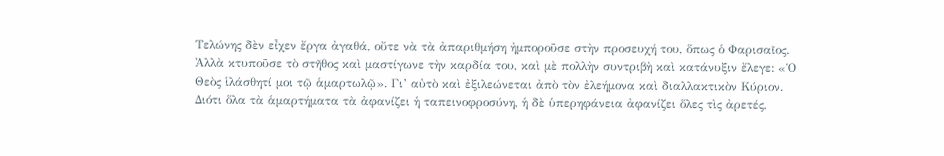Τελώνης δὲν εἶχεν ἔργα ἀγαθά, οὔτε νὰ τὰ ἀπαριθμήση ἠμποροῦσε στὴν προσευχή του, ὅπως ὁ Φαρισαῖος. Ἀλλὰ κτυποῦσε τὸ στῆθος καὶ μαστίγωνε τὴν καρδία του, καὶ μὲ πολλὴν συντριβὴ καὶ κατάνυξιν ἔλεγε: «Ὁ Θεὸς ἱλάσθητί μοι τῷ ἁμαρτωλῷ». Γι’ αὐτὸ καὶ ἐξιλεώνεται ἀπὸ τὸν ἐλεήμονα καὶ διαλλακτικὸν Κύριον. Διότι ὅλα τὰ ἁμαρτήματα τὰ ἀφανίζει ἡ ταπεινοφροσύνη, ἡ δὲ ὑπερηφάνεια ἀφανίζει ὅλες τὶς ἀρετές,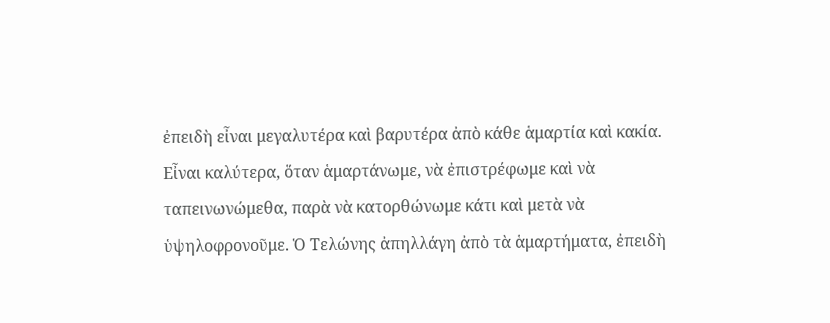ἐπειδὴ εἶναι μεγαλυτέρα καὶ βαρυτέρα ἀπὸ κάθε ἁμαρτία καὶ κακία. Εἶναι καλύτερα, ὅταν ἁμαρτάνωμε, νὰ ἐπιστρέφωμε καὶ νὰ ταπεινωνώμεθα, παρὰ νὰ κατορθώνωμε κάτι καὶ μετὰ νὰ ὑψηλοφρονοῦμε. Ὁ Τελώνης ἀπηλλάγη ἀπὸ τὰ ἁμαρτήματα, ἐπειδὴ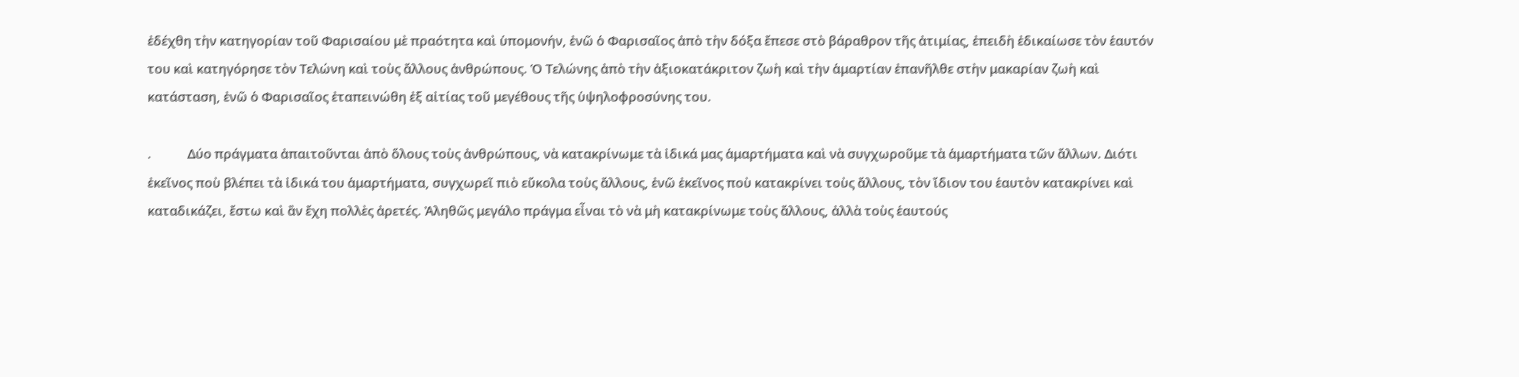ἐδέχθη τὴν κατηγορίαν τοῦ Φαρισαίου μὲ πραότητα καὶ ὑπομονήν, ἐνῶ ὁ Φαρισαῖος ἀπὸ τὴν δόξα ἔπεσε στὸ βάραθρον τῆς ἀτιμίας, ἐπειδὴ ἐδικαίωσε τὸν ἑαυτόν του καὶ κατηγόρησε τὸν Τελώνη καὶ τοὺς ἄλλους ἀνθρώπους. Ὁ Τελώνης ἀπὸ τὴν ἀξιοκατάκριτον ζωὴ καὶ τὴν ἁμαρτίαν ἐπανῆλθε στὴν μακαρίαν ζωὴ καὶ κατάσταση, ἐνῶ ὁ Φαρισαῖος ἐταπεινώθη ἐξ αἰτίας τοῦ μεγέθους τῆς ὑψηλοφροσύνης του.

.            Δύο πράγματα ἀπαιτοῦνται ἀπὸ ὅλους τοὺς ἀνθρώπους, νὰ κατακρίνωμε τὰ ἰδικά μας ἁμαρτήματα καὶ νὰ συγχωροῦμε τὰ ἁμαρτήματα τῶν ἄλλων. Διότι ἐκεῖνος ποὺ βλέπει τὰ ἰδικά του ἁμαρτήματα, συγχωρεῖ πιὸ εὔκολα τοὺς ἄλλους, ἐνῶ ἐκεῖνος ποὺ κατακρίνει τοὺς ἄλλους, τὸν ἴδιον του ἑαυτὸν κατακρίνει καὶ καταδικάζει, ἔστω καὶ ἂν ἔχη πολλὲς ἀρετές. Ἀληθῶς μεγάλο πράγμα εἶναι τὸ νὰ μὴ κατακρίνωμε τοὺς ἄλλους, ἀλλὰ τοὺς ἑαυτούς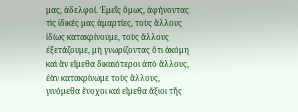μας, ἀδελφοί. Ἐμεῖς ὅμως, ἀφήνοντας τὶς ἰδικές μας ἁμαρτίες, τοὺς ἄλλους ἰδίως κατακρίνουμε, τοὺς ἄλλους ἐξετάζουμε, μὴ γνωρίζοντας ὅτι ἀκόμη καὶ ἂν εἴμεθα δικαιότεροι ἀπὸ ἄλλους, ἐὰν κατακρίνωμε τοὺς ἄλλους, γινόμεθα ἔνοχοι καὶ εἴμεθα ἄξιοι τῆς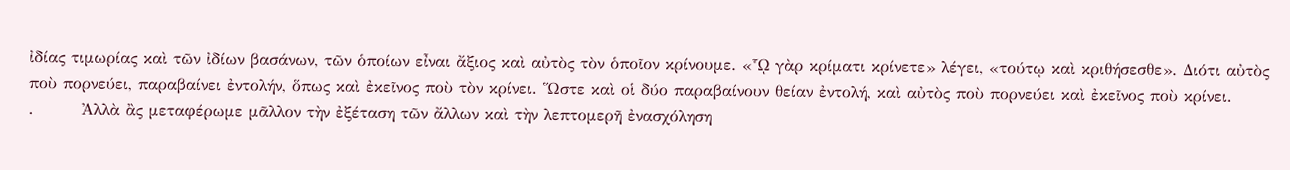ἰδίας τιμωρίας καὶ τῶν ἰδίων βασάνων, τῶν ὁποίων εἶναι ἄξιος καὶ αὐτὸς τὸν ὁποῖον κρίνουμε. «ᾯ γὰρ κρίματι κρίνετε» λέγει, «τούτῳ καὶ κριθήσεσθε». Διότι αὐτὸς ποὺ πορνεύει, παραβαίνει ἐντολήν, ὅπως καὶ ἐκεῖνος ποὺ τὸν κρίνει. Ὥστε καὶ οἱ δύο παραβαίνουν θείαν ἐντολή, καὶ αὐτὸς ποὺ πορνεύει καὶ ἐκεῖνος ποὺ κρίνει.
.        Ἀλλὰ ἂς μεταφέρωμε μᾶλλον τὴν ἐξέταση τῶν ἄλλων καὶ τὴν λεπτομερῆ ἐνασχόληση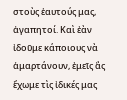στοὺς ἑαυτούς μας, ἀγαπητοί. Καὶ ἐὰν ἰδοῦμε κάποιους νὰ ἁμαρτάνουν, ἐμεῖς ἂς ἔχωμε τὶς ἰδικές μας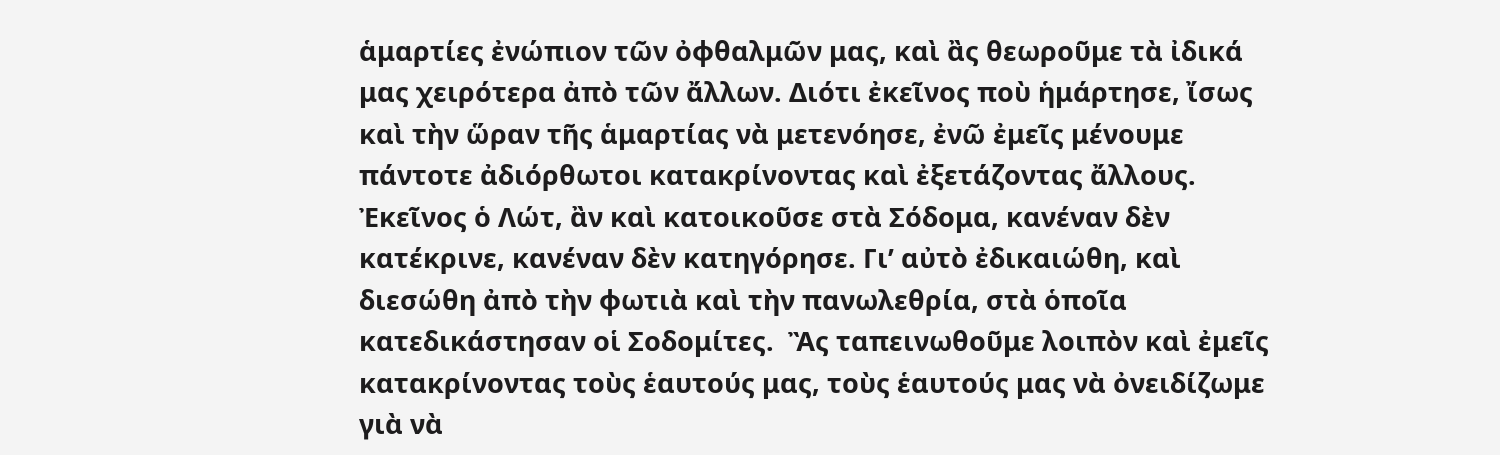ἁμαρτίες ἐνώπιον τῶν ὀφθαλμῶν μας, καὶ ἂς θεωροῦμε τὰ ἰδικά μας χειρότερα ἀπὸ τῶν ἄλλων. Διότι ἐκεῖνος ποὺ ἡμάρτησε, ἴσως καὶ τὴν ὥραν τῆς ἁμαρτίας νὰ μετενόησε, ἐνῶ ἐμεῖς μένουμε πάντοτε ἀδιόρθωτοι κατακρίνοντας καὶ ἐξετάζοντας ἄλλους. Ἐκεῖνος ὁ Λώτ, ἂν καὶ κατοικοῦσε στὰ Σόδομα, κανέναν δὲν κατέκρινε, κανέναν δὲν κατηγόρησε. Γι’ αὐτὸ ἐδικαιώθη, καὶ διεσώθη ἀπὸ τὴν φωτιὰ καὶ τὴν πανωλεθρία, στὰ ὁποῖα κατεδικάστησαν οἱ Σοδομίτες.  Ἂς ταπεινωθοῦμε λοιπὸν καὶ ἐμεῖς κατακρίνοντας τοὺς ἑαυτούς μας, τοὺς ἑαυτούς μας νὰ ὀνειδίζωμε γιὰ νὰ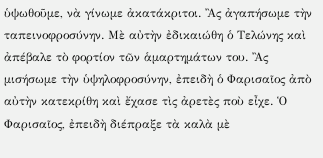ὑψωθοῦμε, νὰ γίνωμε ἀκατάκριτοι. Ἂς ἀγαπήσωμε τὴν ταπεινοφροσύνην. Μὲ αὐτὴν ἐδικαιώθη ὁ Τελώνης καὶ ἀπέβαλε τὸ φορτίον τῶν ἁμαρτημάτων του. Ἂς μισήσωμε τὴν ὑψηλοφροσύνην, ἐπειδὴ ὁ Φαρισαῖος ἀπὸ αὐτὴν κατεκρίθη καὶ ἔχασε τὶς ἀρετὲς ποὺ εἶχε. Ὁ Φαρισαῖος, ἐπειδὴ διέπραξε τὰ καλὰ μὲ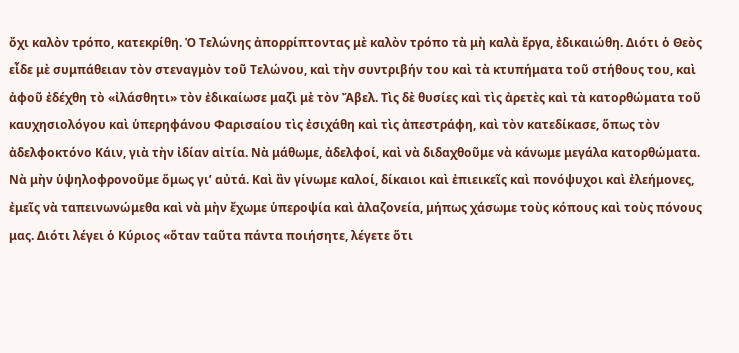ὄχι καλὸν τρόπο, κατεκρίθη. Ὁ Τελώνης ἀπορρίπτοντας μὲ καλὸν τρόπο τὰ μὴ καλὰ ἔργα, ἐδικαιώθη. Διότι ὁ Θεὸς εἶδε μὲ συμπάθειαν τὸν στεναγμὸν τοῦ Τελώνου, καὶ τὴν συντριβήν του καὶ τὰ κτυπήματα τοῦ στήθους του, καὶ ἀφοῦ ἐδέχθη τὸ «ἰλάσθητι» τὸν ἐδικαίωσε μαζὶ μὲ τὸν Ἄβελ. Τὶς δὲ θυσίες καὶ τὶς ἀρετὲς καὶ τὰ κατορθώματα τοῦ καυχησιολόγου καὶ ὑπερηφάνου Φαρισαίου τὶς ἐσιχάθη καὶ τὶς ἀπεστράφη, καὶ τὸν κατεδίκασε, ὅπως τὸν ἀδελφοκτόνο Κάιν, γιὰ τὴν ἰδίαν αἰτία. Νὰ μάθωμε, ἀδελφοί, καὶ νὰ διδαχθοῦμε νὰ κάνωμε μεγάλα κατορθώματα. Νὰ μὴν ὑψηλοφρονοῦμε ὅμως γι’ αὐτά. Καὶ ἂν γίνωμε καλοί, δίκαιοι καὶ ἐπιεικεῖς καὶ πονόψυχοι καὶ ἐλεήμονες, ἐμεῖς νὰ ταπεινωνώμεθα καὶ νὰ μὴν ἔχωμε ὑπεροψία καὶ ἀλαζονεία, μήπως χάσωμε τοὺς κόπους καὶ τοὺς πόνους μας. Διότι λέγει ὁ Κύριος «ὅταν ταῦτα πάντα ποιήσητε, λέγετε ὅτι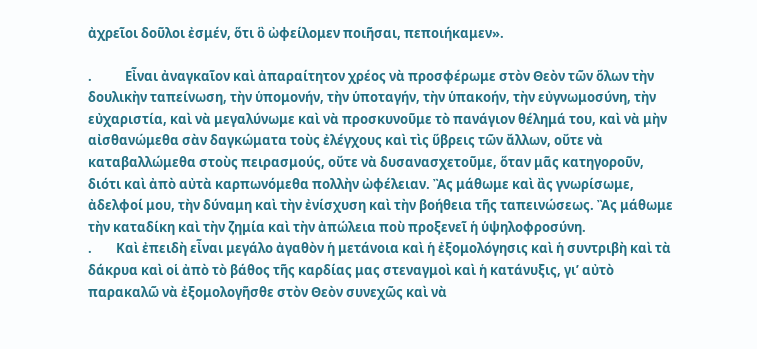ἀχρεῖοι δοῦλοι ἐσμέν, ὅτι ὃ ὠφείλομεν ποιῆσαι, πεποιήκαμεν».

.           Εἶναι ἀναγκαῖον καὶ ἀπαραίτητον χρέος νὰ προσφέρωμε στὸν Θεὸν τῶν ὅλων τὴν δουλικὴν ταπείνωση, τὴν ὑπομονήν, τὴν ὑποταγήν, τὴν ὑπακοήν, τὴν εὐγνωμοσύνη, τὴν εὐχαριστία, καὶ νὰ μεγαλύνωμε καὶ νὰ προσκυνοῦμε τὸ πανάγιον θέλημά του, καὶ νὰ μὴν αἰσθανώμεθα σὰν δαγκώματα τοὺς ἐλέγχους καὶ τὶς ὕβρεις τῶν ἄλλων, οὔτε νὰ καταβαλλώμεθα στοὺς πειρασμούς, οὔτε νὰ δυσανασχετοῦμε, ὅταν μᾶς κατηγοροῦν, διότι καὶ ἀπὸ αὐτὰ καρπωνόμεθα πολλὴν ὠφέλειαν. Ἂς μάθωμε καὶ ἂς γνωρίσωμε, ἀδελφοί μου, τὴν δύναμη καὶ τὴν ἐνίσχυση καὶ τὴν βοήθεια τῆς ταπεινώσεως. Ἂς μάθωμε τὴν καταδίκη καὶ τὴν ζημία καὶ τὴν ἀπώλεια ποὺ προξενεῖ ἡ ὑψηλοφροσύνη.
.        Καὶ ἐπειδὴ εἶναι μεγάλο ἀγαθὸν ἡ μετάνοια καὶ ἡ ἐξομολόγησις καὶ ἡ συντριβὴ καὶ τὰ δάκρυα καὶ οἱ ἀπὸ τὸ βάθος τῆς καρδίας μας στεναγμοὶ καὶ ἡ κατάνυξις, γι’ αὐτὸ παρακαλῶ νὰ ἐξομολογῆσθε στὸν Θεὸν συνεχῶς καὶ νὰ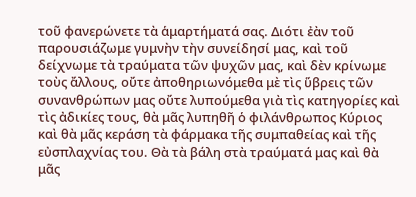τοῦ φανερώνετε τὰ ἁμαρτήματά σας. Διότι ἐὰν τοῦ παρουσιάζωμε γυμνὴν τὴν συνείδησί μας, καὶ τοῦ δείχνωμε τὰ τραύματα τῶν ψυχῶν μας, καὶ δὲν κρίνωμε τοὺς ἄλλους, οὔτε ἀποθηριωνόμεθα μὲ τὶς ὕβρεις τῶν συνανθρώπων μας οὔτε λυπούμεθα γιὰ τὶς κατηγορίες καὶ τὶς ἀδικίες τους, θὰ μᾶς λυπηθῆ ὁ φιλάνθρωπος Κύριος καὶ θὰ μᾶς κεράση τὰ φάρμακα τῆς συμπαθείας καὶ τῆς εὐσπλαχνίας του. Θὰ τὰ βάλη στὰ τραύματά μας καὶ θὰ μᾶς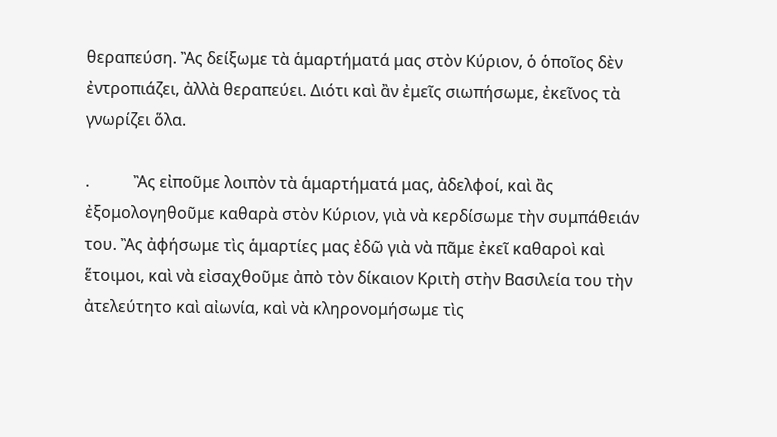θεραπεύση. Ἂς δείξωμε τὰ ἁμαρτήματά μας στὸν Κύριον, ὁ ὁποῖος δὲν ἐντροπιάζει, ἀλλὰ θεραπεύει. Διότι καὶ ἂν ἐμεῖς σιωπήσωμε, ἐκεῖνος τὰ γνωρίζει ὅλα.

.           Ἂς εἰποῦμε λοιπὸν τὰ ἁμαρτήματά μας, ἀδελφοί, καὶ ἂς ἐξομολογηθοῦμε καθαρὰ στὸν Κύριον, γιὰ νὰ κερδίσωμε τὴν συμπάθειάν του. Ἂς ἀφήσωμε τὶς ἁμαρτίες μας ἐδῶ γιὰ νὰ πᾶμε ἐκεῖ καθαροὶ καὶ ἕτοιμοι, καὶ νὰ εἰσαχθοῦμε ἀπὸ τὸν δίκαιον Κριτὴ στὴν Βασιλεία του τὴν ἀτελεύτητο καὶ αἰωνία, καὶ νὰ κληρονομήσωμε τὶς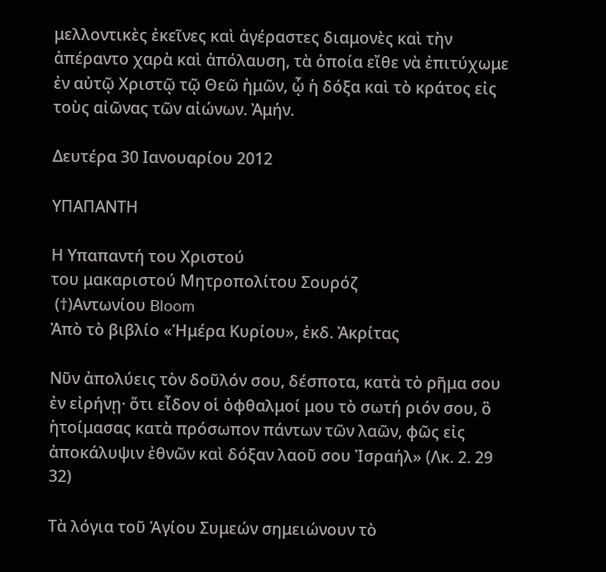μελλοντικὲς ἐκεῖνες καὶ ἀγέραστες διαμονὲς καὶ τὴν ἀπέραντο χαρὰ καὶ ἀπόλαυση, τὰ ὁποία εἴθε νὰ ἐπιτύχωμε ἐν αὐτῷ Χριστῷ τῷ Θεῶ ἠμῶν, ᾧ ἡ δόξα καὶ τὸ κράτος εἰς τοὺς αἰῶνας τῶν αἰώνων. Ἀμήν.

Δευτέρα 30 Ιανουαρίου 2012

ΥΠΑΠΑΝΤΗ

Η Υπαπαντή του Χριστού
του μακαριστού Μητροπολίτου Σουρόζ
 (†)Αντωνίου Bloom
Ἀπὸ τὸ βιβλίο «Ἡμέρα Κυρίου», ἐκδ. Ἀκρίτας

Νῦν ἀπολύεις τὸν δοῦλόν σου, δέσποτα, κατὰ τὸ ρῆμα σου ἐν εἰρήνῃ· ὅτι εἶδον οἱ ὀφθαλμοί μου τὸ σωτή ριόν σου, ὃ ἡτοίμασας κατὰ πρόσωπον πάντων τῶν λαῶν, φῶς εἰς ἀποκάλυψιν ἐθνῶν καὶ δόξαν λαοῦ σου Ἰσραήλ» (Λκ. 2. 29 32)

Tὰ λόγια τοῦ Ἁγίου Συμεών σημειώνουν τὸ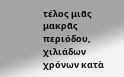τέλος μιᾶς μακρᾶς περιόδου, χιλιάδων χρόνων κατὰ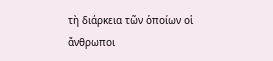τὴ διάρκεια τῶν ὁποίων οἱ ἄνθρωποι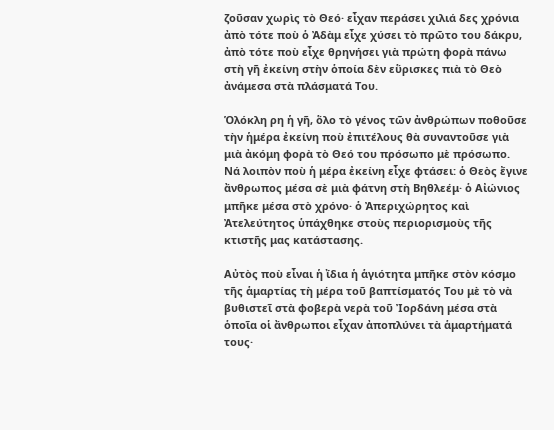ζοῦσαν χωρὶς τὸ Θεό· εἶχαν περάσει χιλιά δες χρόνια ἀπὸ τότε ποὺ ὁ Ἀδὰμ εἶχε χύσει τὸ πρῶτο του δάκρυ, ἀπὸ τότε ποὺ εἶχε θρηνήσει γιὰ πρώτη φορὰ πάνω στὴ γῆ ἐκείνη στὴν ὁποία δὲν εὕρισκες πιὰ τὸ Θεὸ ἀνάμεσα στὰ πλάσματά Του.

Ὁλόκλη ρη ἡ γῆ, ὅλο τὸ γένος τῶν ἀνθρώπων ποθοῦσε τὴν ἡμέρα ἐκείνη ποὺ ἐπιτέλους θὰ συναντοῦσε γιὰ μιὰ ἀκόμη φορὰ τὸ Θεό του πρόσωπο μὲ πρόσωπο. Νά λοιπὸν ποὺ ἡ μέρα ἐκείνη εἶχε φτάσει: ὁ Θεὸς ἔγινε ἄνθρωπος μέσα σὲ μιὰ φάτνη στὴ Βηθλεέμ· ὁ Αἰώνιος μπῆκε μέσα στὸ χρόνο· ὁ Ἀπεριχώρητος καὶ Ἀτελεύτητος ὑπάχθηκε στοὺς περιορισμοὺς τῆς κτιστῆς μας κατάστασης.

Αὐτὸς ποὺ εἶναι ἡ ἴδια ἡ ἁγιότητα μπῆκε στὸν κόσμο τῆς ἁμαρτίας τὴ μέρα τοῦ βαπτίσματός Του μὲ τὸ νὰ βυθιστεῖ στὰ φοβερὰ νερὰ τοῦ Ἰορδάνη μέσα στὰ ὁποῖα οἱ ἄνθρωποι εἶχαν ἀποπλύνει τὰ ἁμαρτήματά τους·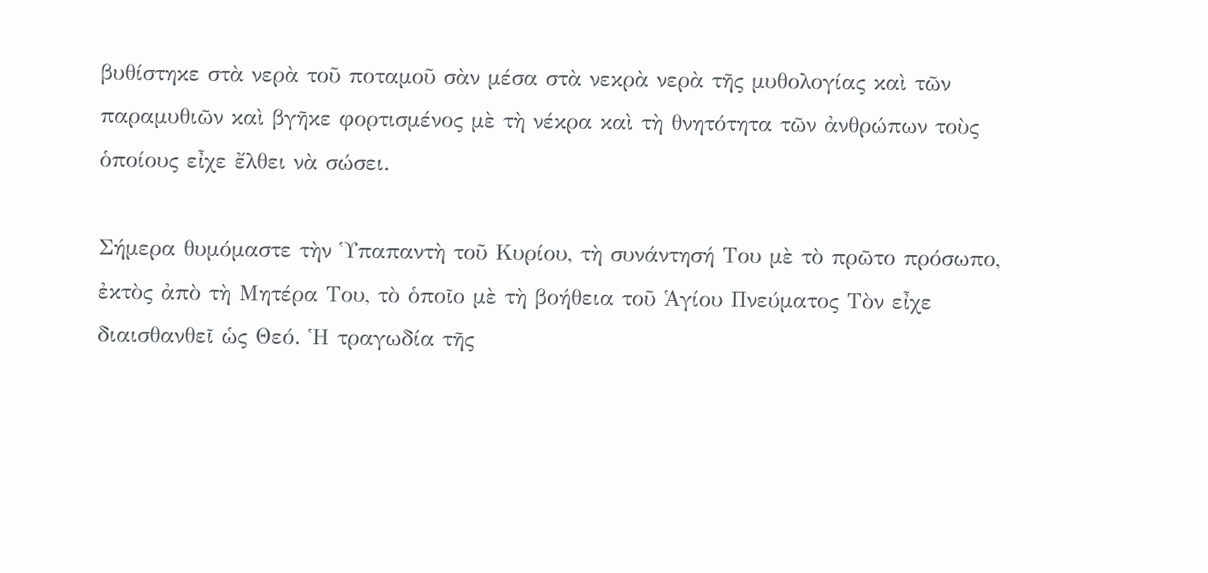βυθίστηκε στὰ νερὰ τοῦ ποταμοῦ σὰν μέσα στὰ νεκρὰ νερὰ τῆς μυθολογίας καὶ τῶν παραμυθιῶν καὶ βγῆκε φορτισμένος μὲ τὴ νέκρα καὶ τὴ θνητότητα τῶν ἀνθρώπων τοὺς ὁποίους εἶχε ἔλθει νὰ σώσει.

Σήμερα θυμόμαστε τὴν Ὑπαπαντὴ τοῦ Κυρίου, τὴ συνάντησή Του μὲ τὸ πρῶτο πρόσωπο, ἐκτὸς ἀπὸ τὴ Μητέρα Του, τὸ ὁποῖο μὲ τὴ βοήθεια τοῦ Ἁγίου Πνεύματος Τὸν εἶχε διαισθανθεῖ ὡς Θεό. Ἡ τραγωδία τῆς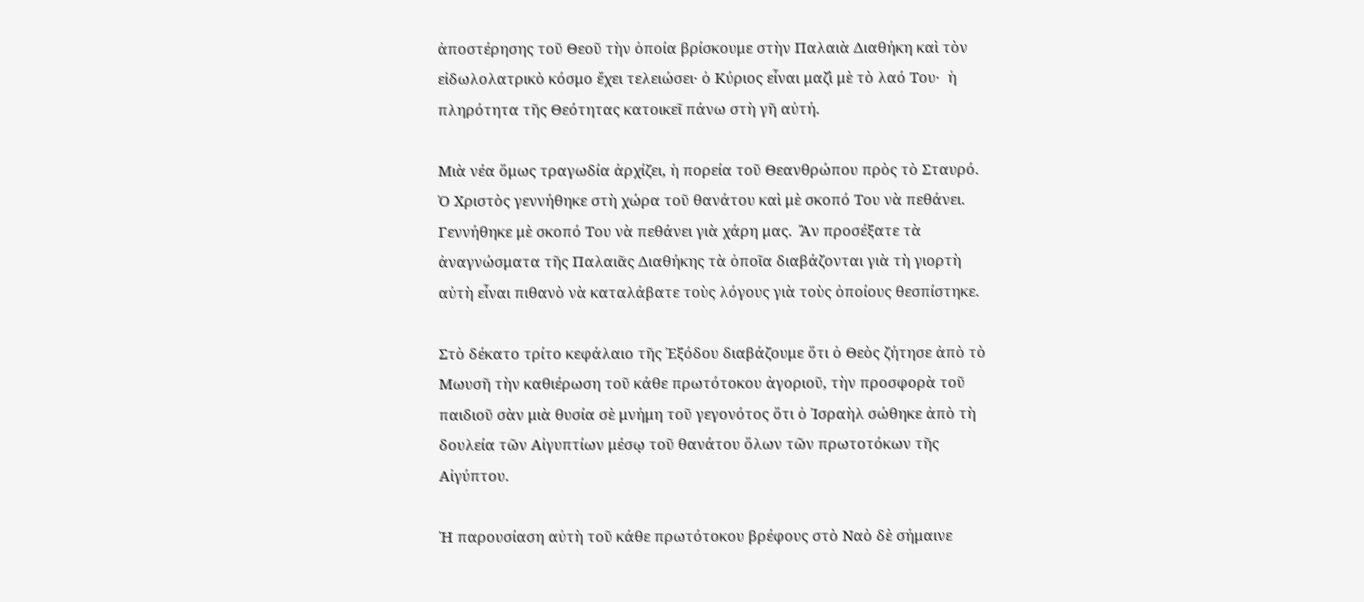ἀποστέρησης τοῦ Θεοῦ τὴν ὁποία βρίσκουμε στὴν Παλαιὰ Διαθήκη καὶ τὸν εἰδωλολατρικὸ κόσμο ἔχει τελειώσει· ὁ Κύριος εἶναι μαζὶ μὲ τὸ λαό Του·  ἡ πληρότητα τῆς Θεότητας κατοικεῖ πάνω στὴ γῆ αὐτή.

Μιὰ νέα ὅμως τραγωδία ἀρχίζει, ἡ πορεία τοῦ Θεανθρώπου πρὸς τὸ Σταυρό. Ὁ Χριστὸς γεννήθηκε στὴ χώρα τοῦ θανάτου καὶ μὲ σκοπό Του νὰ πεθάνει. Γεννήθηκε μὲ σκοπό Του νὰ πεθάνει γιὰ χάρη μας.  Ἂν προσέξατε τὰ ἀναγνώσματα τῆς Παλαιᾶς Διαθήκης τὰ ὁποῖα διαβάζονται γιὰ τὴ γιορτὴ αὐτὴ εἶναι πιθανὸ νὰ καταλάβατε τοὺς λόγους γιὰ τοὺς ὁποίους θεσπίστηκε.

Στὸ δέκατο τρίτο κεφάλαιο τῆς Ἐξόδου διαβάζουμε ὅτι ὁ Θεὸς ζήτησε ἀπὸ τὸ Μωυσῆ τὴν καθιέρωση τοῦ κάθε πρωτότοκου ἀγοριοῦ, τὴν προσφορὰ τοῦ παιδιοῦ σὰν μιὰ θυσία σὲ μνήμη τοῦ γεγονότος ὅτι ὁ Ἰσραὴλ σώθηκε ἀπὸ τὴ δουλεία τῶν Αἰγυπτίων μέσῳ τοῦ θανάτου ὅλων τῶν πρωτοτόκων τῆς Αἰγύπτου.

Ἡ παρουσίαση αὐτὴ τοῦ κάθε πρωτότοκου βρέφους στὸ Ναὸ δὲ σήμαινε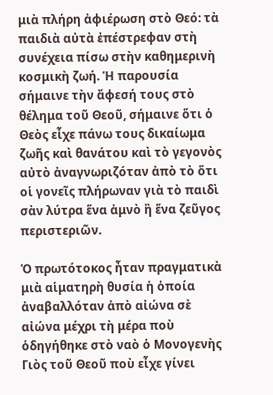μιὰ πλήρη ἀφιέρωση στὸ Θεό: τὰ παιδιὰ αὐτὰ ἐπέστρεφαν στὴ συνέχεια πίσω στὴν καθημερινὴ κοσμικὴ ζωή. Ἡ παρουσία σήμαινε τὴν ἄφεσή τους στὸ θέλημα τοῦ Θεοῦ, σήμαινε ὅτι ὁ Θεὸς εἶχε πάνω τους δικαίωμα ζωῆς καὶ θανάτου καὶ τὸ γεγονὸς αὐτὸ ἀναγνωριζόταν ἀπὸ τὸ ὅτι οἱ γονεῖς πλήρωναν γιὰ τὸ παιδὶ σὰν λύτρα ἕνα ἀμνὸ ἢ ἕνα ζεῦγος περιστεριῶν.

Ὁ πρωτότοκος ἦταν πραγματικὰ μιὰ αἱματηρὴ θυσία ἡ ὁποία ἀναβαλλόταν ἀπὸ αἰώνα σὲ αἰώνα μέχρι τὴ μέρα ποὺ ὁδηγήθηκε στὸ ναὸ ὁ Μονογενὴς Γιὸς τοῦ Θεοῦ ποὺ εἶχε γίνει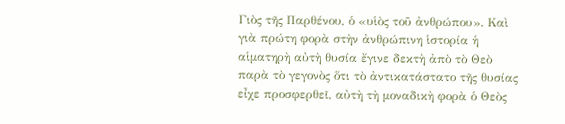Γιὸς τῆς Παρθένου, ὁ «υἱὸς τοῦ ἀνθρώπου». Καὶ γιὰ πρώτη φορὰ στὴν ἀνθρώπινη ἱστορία ἡ αἱματηρὴ αὐτὴ θυσία ἔγινε δεκτὴ ἀπὸ τὸ Θεὸ παρὰ τὸ γεγονὸς ὅτι τὸ ἀντικατάστατο τῆς θυσίας εἶχε προσφερθεῖ, αὐτὴ τὴ μοναδικὴ φορὰ ὁ Θεὸς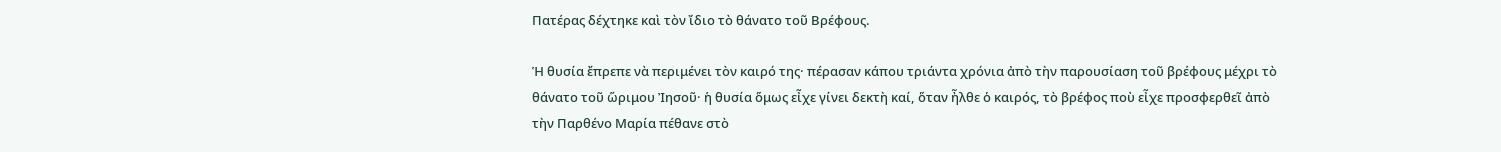Πατέρας δέχτηκε καὶ τὸν ἴδιο τὸ θάνατο τοῦ Βρέφους.

Ἡ θυσία ἔπρεπε νὰ περιμένει τὸν καιρό της· πέρασαν κάπου τριάντα χρόνια ἀπὸ τὴν παρουσίαση τοῦ βρέφους μέχρι τὸ θάνατο τοῦ ὥριμου Ἰησοῦ· ἡ θυσία ὅμως εἶχε γίνει δεκτὴ καί, ὅταν ἦλθε ὁ καιρός, τὸ βρέφος ποὺ εἶχε προσφερθεῖ ἀπὸ τὴν Παρθένο Μαρία πέθανε στὸ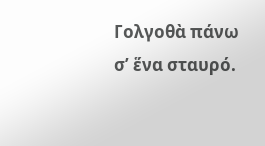Γολγοθὰ πάνω σ’ ἕνα σταυρό.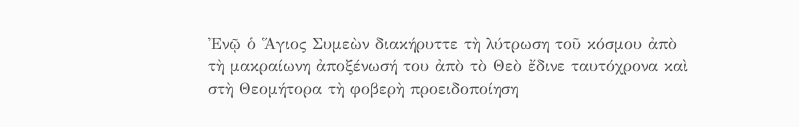Ἐνῷ ὁ Ἅγιος Συμεὼν διακήρυττε τὴ λύτρωση τοῦ κόσμου ἀπὸ τὴ μακραίωνη ἀποξένωσή του ἀπὸ τὸ Θεὸ ἔδινε ταυτόχρονα καὶ στὴ Θεομήτορα τὴ φοβερὴ προειδοποίηση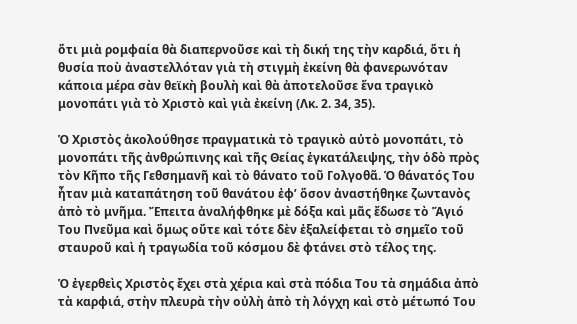ὅτι μιὰ ρομφαία θὰ διαπερνοῦσε καὶ τὴ δική της τὴν καρδιά, ὅτι ἡ θυσία ποὺ ἀναστελλόταν γιὰ τὴ στιγμὴ ἐκείνη θὰ φανερωνόταν κάποια μέρα σὰν θεϊκὴ βουλὴ καὶ θὰ ἀποτελοῦσε ἕνα τραγικὸ μονοπάτι γιὰ τὸ Χριστὸ καὶ γιὰ ἐκείνη (Λκ. 2. 34, 35).

Ὁ Χριστὸς ἀκολούθησε πραγματικὰ τὸ τραγικὸ αὐτὸ μονοπάτι, τὸ μονοπάτι τῆς ἀνθρώπινης καὶ τῆς Θείας ἐγκατάλειψης, τὴν ὁδὸ πρὸς τὸν Κῆπο τῆς Γεθσημανῆ καὶ τὸ θάνατο τοῦ Γολγοθᾶ. Ὁ θάνατός Του ἦταν μιὰ καταπάτηση τοῦ θανάτου ἐφ’ ὅσον ἀναστήθηκε ζωντανὸς ἀπὸ τὸ μνῆμα. Ἔπειτα ἀναλήφθηκε μὲ δόξα καὶ μᾶς ἔδωσε τὸ Ἅγιό Του Πνεῦμα καὶ ὅμως οὔτε καὶ τότε δὲν ἐξαλείφεται τὸ σημεῖο τοῦ σταυροῦ καὶ ἡ τραγωδία τοῦ κόσμου δὲ φτάνει στὸ τέλος της.

Ὁ ἐγερθεὶς Χριστὸς ἔχει στὰ χέρια καὶ στὰ πόδια Του τὰ σημάδια ἀπὸ τὰ καρφιά, στὴν πλευρὰ τὴν οὐλὴ ἀπὸ τὴ λόγχη καὶ στὸ μέτωπό Του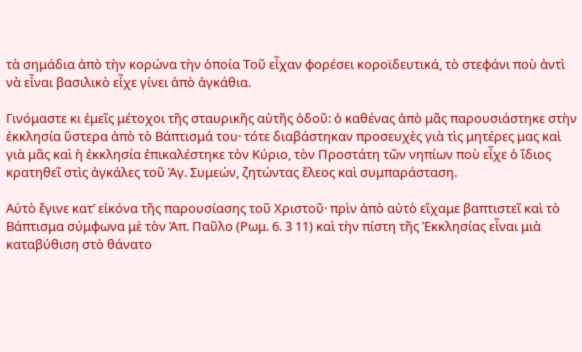τὰ σημάδια ἀπὸ τὴν κορώνα τὴν ὁποία Τοῦ εἶχαν φορέσει κοροϊδευτικά, τὸ στεφάνι ποὺ ἀντὶ νὰ εἶναι βασιλικὸ εἶχε γίνει ἀπὸ ἀγκάθια.

Γινόμαστε κι ἐμεῖς μέτοχοι τῆς σταυρικῆς αὐτῆς ὁδοῦ: ὁ καθένας ἀπὸ μᾶς παρουσιάστηκε στὴν ἐκκλησία ὕστερα ἀπὸ τὸ Βάπτισμά του· τότε διαβάστηκαν προσευχὲς γιὰ τὶς μητέρες μας καὶ γιὰ μᾶς καὶ ἡ ἐκκλησία ἐπικαλέστηκε τὸν Κύριο, τὸν Προστάτη τῶν νηπίων ποὺ εἶχε ὁ ἴδιος κρατηθεῖ στὶς ἀγκάλες τοῦ Ἁγ. Συμεών, ζητώντας ἔλεος καὶ συμπαράσταση.

Αὐτὸ ἔγινε κατ’ εἰκόνα τῆς παρουσίασης τοῦ Χριστοῦ· πρὶν ἀπὸ αὐτὸ εἴχαμε βαπτιστεῖ καὶ τὸ Βάπτισμα σύμφωνα μὲ τὸν Ἀπ. Παῦλο (Ρωμ. 6. 3 11) καὶ τὴν πίστη τῆς Ἐκκλησίας εἶναι μιὰ καταβύθιση στὸ θάνατο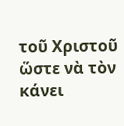τοῦ Χριστοῦ ὥστε νὰ τὸν κάνει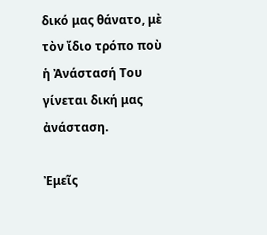δικό μας θάνατο, μὲ τὸν ἴδιο τρόπο ποὺ ἡ Ἀνάστασή Του γίνεται δική μας ἀνάσταση.

Ἐμεῖς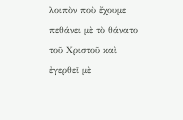λοιπὸν ποὺ ἔχουμε πεθάνει μὲ τὸ θάνατο τοῦ Χριστοῦ καὶ ἐγερθεῖ μὲ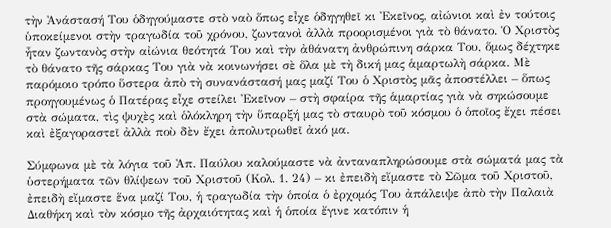τὴν Ἀνάστασή Του ὁδηγούμαστε στὸ ναὸ ὅπως εἶχε ὁδηγηθεῖ κι Ἐκεῖνος, αἰώνιοι καὶ ἐν τούτοις ὑποκείμενοι στὴν τραγωδία τοῦ χρόνου, ζωντανοὶ ἀλλὰ προορισμένοι γιὰ τὸ θάνατο. Ὁ Χριστὸς ἦταν ζωντανὸς στὴν αἰώνια θεότητά Του καὶ τὴν ἀθάνατη ἀνθρώπινη σάρκα Του, ὅμως δέχτηκε τὸ θάνατο τῆς σάρκας Του γιὰ νὰ κοινωνήσει σὲ ὅλα μὲ τὴ δική μας ἁμαρτωλὴ σάρκα. Μὲ παρόμοιο τρόπο ὕστερα ἀπὸ τὴ συνανάστασή μας μαζί Του ὁ Χριστὸς μᾶς ἀποστέλλει – ὅπως προηγουμένως ὁ Πατέρας εἶχε στείλει Ἐκεῖνον – στὴ σφαίρα τῆς ἁμαρτίας γιὰ νὰ σηκώσουμε στὰ σώματα, τὶς ψυχὲς καὶ ὁλόκληρη τὴν ὕπαρξή μας τὸ σταυρὸ τοῦ κόσμου ὁ ὁποῖος ἔχει πέσει καὶ ἐξαγοραστεῖ ἀλλὰ ποὺ δὲν ἔχει ἀπολυτρωθεῖ ἀκό μα.

Σύμφωνα μὲ τὰ λόγια τοῦ Ἀπ. Παύλου καλούμαστε νὰ ἀνταναπληρώσουμε στὰ σώματά μας τὰ ὑστερήματα τῶν θλίψεων τοῦ Χριστοῦ (Κολ. 1. 24) – κι ἐπειδὴ εἴμαστε τὸ Σῶμα τοῦ Χριστοῦ, ἐπειδὴ εἴμαστε ἕνα μαζί Του, ἡ τραγωδία τὴν ὁποία ὁ ἐρχομός Του ἀπάλειψε ἀπὸ τὴν Παλαιὰ Διαθήκη καὶ τὸν κόσμο τῆς ἀρχαιότητας καὶ ἡ ὁποία ἔγινε κατόπιν ἡ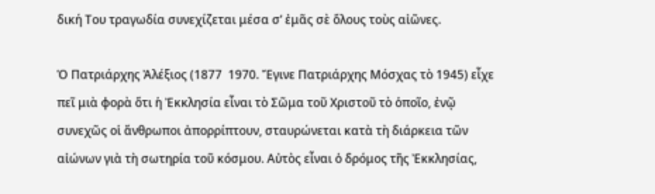δική Του τραγωδία συνεχίζεται μέσα σ’ ἐμᾶς σὲ ὅλους τοὺς αἰῶνες.

Ὁ Πατριάρχης Ἀλέξιος (1877  1970. Ἔγινε Πατριάρχης Μόσχας τὸ 1945) εἶχε πεῖ μιὰ φορὰ ὅτι ἡ Ἐκκλησία εἶναι τὸ Σῶμα τοῦ Χριστοῦ τὸ ὁποῖο, ἐνῷ συνεχῶς οἱ ἄνθρωποι ἀπορρίπτουν, σταυρώνεται κατὰ τὴ διάρκεια τῶν αἰώνων γιὰ τὴ σωτηρία τοῦ κόσμου. Αὐτὸς εἶναι ὁ δρόμος τῆς Ἐκκλησίας,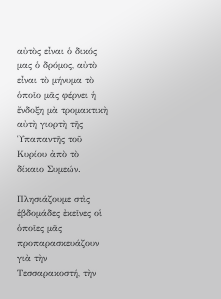αὐτὸς εἶναι ὁ δικός μας ὁ δρόμος, αὐτὸ εἶναι τὸ μήνυμα τὸ ὁποῖο μᾶς φέρνει ἡ ἔνδοξη μὰ τρομακτικὴ αὐτὴ γιορτὴ τῆς Ὑπαπαντῆς τοῦ Κυρίου ἀπὸ τὸ δίκαιο Συμεών.

Πλησιάζουμε στὶς ἑβδομάδες ἐκεῖνες οἱ ὁποῖες μᾶς προπαρασκευάζουν γιὰ τὴν Τεσσαρακοστή, τὴν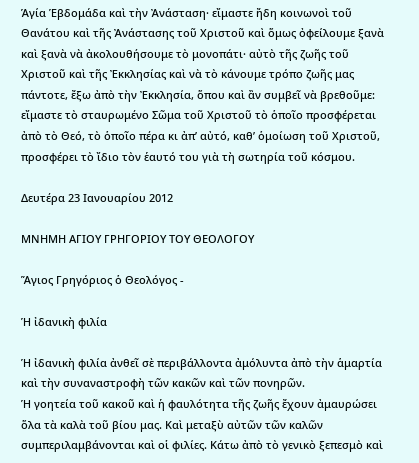Ἁγία Ἑβδομάδα καὶ τὴν Ἀνάσταση· εἴμαστε ἤδη κοινωνοὶ τοῦ Θανάτου καὶ τῆς Ἀνάστασης τοῦ Χριστοῦ καὶ ὅμως ὀφείλουμε ξανὰ καὶ ξανὰ νὰ ἀκολουθήσουμε τὸ μονοπάτι· αὐτὸ τῆς ζωῆς τοῦ Χριστοῦ καὶ τῆς Ἐκκλησίας καὶ νὰ τὸ κάνουμε τρόπο ζωῆς μας πάντοτε, ἔξω ἀπὸ τὴν Ἐκκλησία, ὅπου καὶ ἂν συμβεῖ νὰ βρεθοῦμε: εἴμαστε τὸ σταυρωμένο Σῶμα τοῦ Χριστοῦ τὸ ὁποῖο προσφέρεται ἀπὸ τὸ Θεό, τὸ ὁποῖο πέρα κι ἀπ’ αὐτό, καθ’ ὁμοίωση τοῦ Χριστοῦ, προσφέρει τὸ ἴδιο τὸν ἑαυτό του γιὰ τὴ σωτηρία τοῦ κόσμου.

Δευτέρα 23 Ιανουαρίου 2012

ΜΝΗΜΗ ΑΓΙΟΥ ΓΡΗΓΟΡΙΟΥ ΤΟΥ ΘΕΟΛΟΓΟΥ

Ἅγιος Γρηγόριος ὁ Θεολόγος -

Ἡ ἰδανικὴ φιλία

Ἡ ἰδανικὴ φιλία ἀνθεῖ σὲ περιβάλλοντα ἀμόλυντα ἀπὸ τὴν ἁμαρτία καὶ τὴν συναναστροφὴ τῶν κακῶν καὶ τῶν πονηρῶν.
Ἡ γοητεία τοῦ κακοῦ καὶ ἡ φαυλότητα τῆς ζωῆς ἔχουν ἀμαυρώσει ὅλα τὰ καλὰ τοῦ βίου μας. Καὶ μεταξὺ αὐτῶν τῶν καλῶν συμπεριλαμβάνονται καὶ οἱ φιλίες. Κάτω ἀπὸ τὸ γενικὸ ξεπεσμὸ καὶ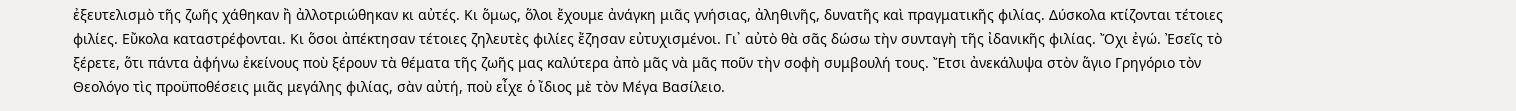ἐξευτελισμὸ τῆς ζωῆς χάθηκαν ἢ ἀλλοτριώθηκαν κι αὐτές. Κι ὅμως, ὅλοι ἔχουμε ἀνάγκη μιᾶς γνήσιας, ἀληθινῆς, δυνατῆς καὶ πραγματικῆς φιλίας. Δύσκολα κτίζονται τέτοιες φιλίες. Εὔκολα καταστρέφονται. Κι ὅσοι ἀπέκτησαν τέτοιες ζηλευτὲς φιλίες ἔζησαν εὐτυχισμένοι. Γι᾽ αὐτὸ θὰ σᾶς δώσω τὴν συνταγὴ τῆς ἰδανικῆς φιλίας. Ὄχι ἐγώ. Ἐσεῖς τὸ ξέρετε, ὅτι πάντα ἀφήνω ἐκείνους ποὺ ξέρουν τὰ θέματα τῆς ζωῆς μας καλύτερα ἀπὸ μᾶς νὰ μᾶς ποῦν τὴν σοφὴ συμβουλή τους. Ἔτσι ἀνεκάλυψα στὸν ἅγιο Γρηγόριο τὸν Θεολόγο τὶς προϋποθέσεις μιᾶς μεγάλης φιλίας, σὰν αὐτή, ποὺ εἶχε ὁ ἴδιος μὲ τὸν Μέγα Βασίλειο.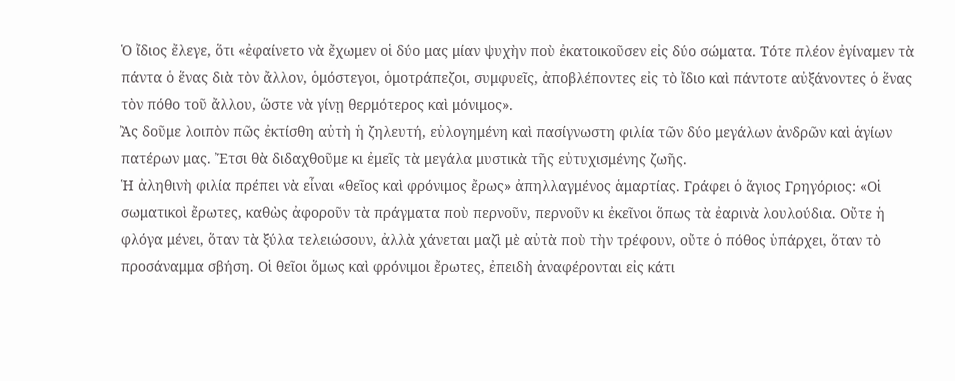Ὁ ἴδιος ἔλεγε, ὅτι «ἐφαίνετο νὰ ἔχωμεν οἱ δύο μας μίαν ψυχὴν ποὺ ἐκατοικοῦσεν εἰς δύο σώματα. Τότε πλέον ἐγίναμεν τὰ πάντα ὁ ἕνας διὰ τὸν ἄλλον, ὁμόστεγοι, ὁμοτράπεζοι, συμφυεῖς, ἀποβλέποντες εἰς τὸ ἴδιο καὶ πάντοτε αὐξάνοντες ὁ ἕνας τὸν πόθο τοῦ ἄλλου, ὥστε νὰ γίνῃ θερμότερος καὶ μόνιμος».
Ἂς δοῦμε λοιπὸν πῶς ἐκτίσθη αὐτὴ ἡ ζηλευτή, εὐλογημένη καὶ πασίγνωστη φιλία τῶν δύο μεγάλων ἀνδρῶν καὶ ἁγίων πατέρων μας. Ἔτσι θὰ διδαχθοῦμε κι ἐμεῖς τὰ μεγάλα μυστικὰ τῆς εὐτυχισμένης ζωῆς.
Ἡ ἀληθινὴ φιλία πρέπει νὰ εἶναι «θεῖος καὶ φρόνιμος ἔρως» ἀπηλλαγμένος ἁμαρτίας. Γράφει ὁ ἅγιος Γρηγόριος: «Οἱ σωματικοὶ ἔρωτες, καθὼς ἀφοροῦν τὰ πράγματα ποὺ περνοῦν, περνοῦν κι ἐκεῖνοι ὅπως τὰ ἐαρινὰ λουλούδια. Οὔτε ἡ φλόγα μένει, ὅταν τὰ ξύλα τελειώσουν, ἀλλὰ χάνεται μαζὶ μὲ αὐτὰ ποὺ τὴν τρέφουν, οὔτε ὁ πόθος ὑπάρχει, ὅταν τὸ προσάναμμα σβήση. Οἱ θεῖοι ὅμως καὶ φρόνιμοι ἔρωτες, ἐπειδὴ ἀναφέρονται εἰς κάτι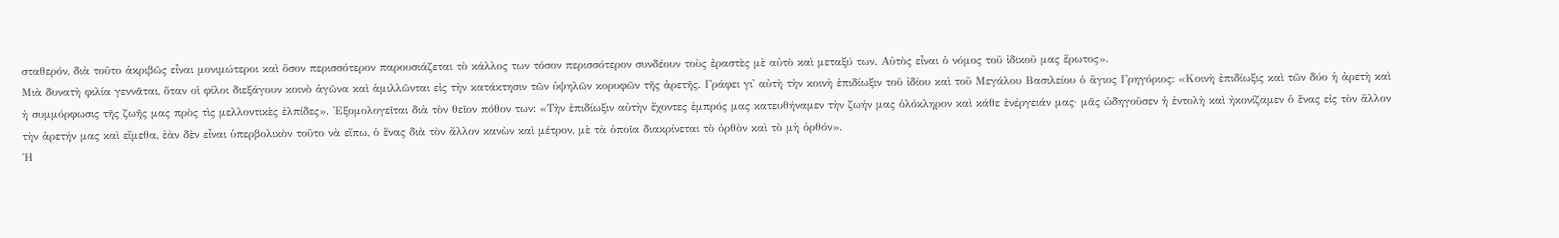σταθερόν, διὰ τοῦτο ἀκριβῶς εἶναι μονιμώτεροι καὶ ὅσον περισσότερον παρουσιάζεται τὸ κάλλος των τόσον περισσότερον συνδέουν τοὺς ἐραστὲς μὲ αὐτὸ καὶ μεταξύ των. Αὐτὸς εἶναι ὁ νόμος τοῦ ἰδικοῦ μας ἔρωτος».
Μιὰ δυνατὴ φιλία γεννᾶται, ὅταν οἱ φίλοι διεξάγουν κοινὸ ἀγῶνα καὶ ἁμιλλῶνται εἰς τὴν κατάκτησιν τῶν ὑψηλῶν κορυφῶν τῆς ἀρετῆς. Γράφει γι᾽ αὐτὴ τὴν κοινὴ ἐπιδίωξιν τοῦ ἰδίου καὶ τοῦ Μεγάλου Βασιλείου ὁ ἅγιος Γρηγόριος: «Κοινὴ ἐπιδίωξις καὶ τῶν δύο ἡ ἀρετὴ καὶ ἡ συμμόρφωσις τῆς ζωῆς μας πρὸς τὶς μελλοντικὲς ἐλπίδες». Ἐξομολογεῖται διὰ τὸν θεῖον πόθον των: «Τὴν ἐπιδίωξιν αὐτὴν ἔχοντες ἐμπρός μας κατευθήναμεν τὴν ζωήν μας ὁλόκληρον καὶ κάθε ἐνέργειάν μας· μᾶς ὡδηγοῦσεν ἡ ἐντολὴ καὶ ἠκονίζαμεν ὁ ἕνας εἰς τὸν ἄλλον τὴν ἀρετήν μας καὶ εἴμεθα, ἐὰν δὲν εἶναι ὑπερβολικὸν τοῦτο νὰ εἴπω, ὁ ἕνας διὰ τὸν ἄλλον κανὼν καὶ μέτρον, μὲ τὰ ὁποῖα διακρίνεται τὸ ὀρθὸν καὶ τὸ μὴ ὀρθόν».
Ἡ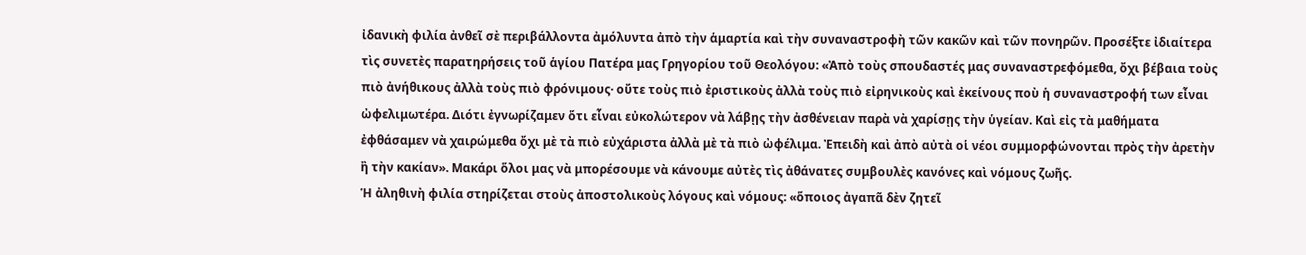ἰδανικὴ φιλία ἀνθεῖ σὲ περιβάλλοντα ἀμόλυντα ἀπὸ τὴν ἁμαρτία καὶ τὴν συναναστροφὴ τῶν κακῶν καὶ τῶν πονηρῶν. Προσέξτε ἰδιαίτερα τὶς συνετὲς παρατηρήσεις τοῦ ἁγίου Πατέρα μας Γρηγορίου τοῦ Θεολόγου: «Ἀπὸ τοὺς σπουδαστές μας συναναστρεφόμεθα, ὄχι βέβαια τοὺς πιὸ ἀνήθικους ἀλλὰ τοὺς πιὸ φρόνιμους· οὔτε τοὺς πιὸ ἐριστικοὺς ἀλλὰ τοὺς πιὸ εἰρηνικοὺς καὶ ἐκείνους ποὺ ἡ συναναστροφή των εἶναι ὠφελιμωτέρα. Διότι ἐγνωρίζαμεν ὅτι εἶναι εὐκολώτερον νὰ λάβῃς τὴν ἀσθένειαν παρὰ νὰ χαρίσῃς τὴν ὑγείαν. Καὶ εἰς τὰ μαθήματα ἐφθάσαμεν νὰ χαιρώμεθα ὄχι μὲ τὰ πιὸ εὐχάριστα ἀλλὰ μὲ τὰ πιὸ ὠφέλιμα. Ἐπειδὴ καὶ ἀπὸ αὐτὰ οἱ νέοι συμμορφώνονται πρὸς τὴν ἀρετὴν ἢ τὴν κακίαν». Μακάρι ὅλοι μας νὰ μπορέσουμε νὰ κάνουμε αὐτὲς τὶς ἀθάνατες συμβουλὲς κανόνες καὶ νόμους ζωῆς.
Ἡ ἀληθινὴ φιλία στηρίζεται στοὺς ἀποστολικοὺς λόγους καὶ νόμους: «ὅποιος ἀγαπᾶ δὲν ζητεῖ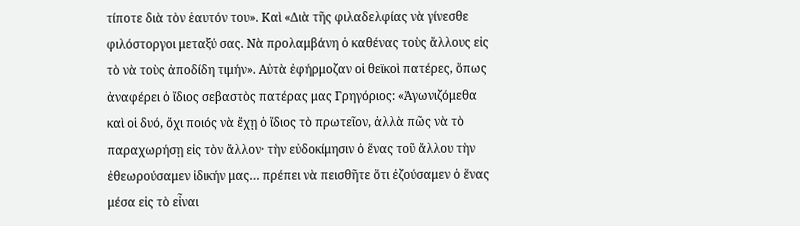τίποτε διὰ τὸν ἑαυτόν του». Καὶ «Διὰ τῆς φιλαδελφίας νὰ γίνεσθε φιλόστοργοι μεταξύ σας. Νὰ προλαμβάνη ὁ καθένας τοὺς ἄλλους εἰς τὸ νὰ τοὺς ἀποδίδη τιμήν». Αὐτὰ ἐφήρμοζαν οἱ θεϊκοὶ πατέρες, ὅπως ἀναφέρει ὁ ἴδιος σεβαστὸς πατέρας μας Γρηγόριος: «Ἀγωνιζόμεθα καὶ οἱ δυό, ὄχι ποιός νὰ ἔχῃ ὁ ἴδιος τὸ πρωτεῖον, ἀλλὰ πῶς νὰ τὸ παραχωρήσῃ εἰς τὸν ἄλλον· τὴν εὐδοκίμησιν ὁ ἕνας τοῦ ἄλλου τὴν ἐθεωρούσαμεν ἰδικήν μας… πρέπει νὰ πεισθῆτε ὅτι ἐζούσαμεν ὁ ἕνας μέσα εἰς τὸ εἶναι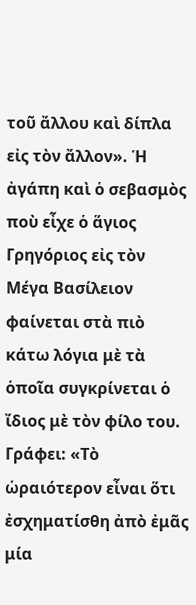τοῦ ἄλλου καὶ δίπλα εἰς τὸν ἄλλον». Ἡ ἀγάπη καὶ ὁ σεβασμὸς ποὺ εἶχε ὁ ἅγιος Γρηγόριος εἰς τὸν Μέγα Βασίλειον φαίνεται στὰ πιὸ κάτω λόγια μὲ τὰ ὁποῖα συγκρίνεται ὁ ἴδιος μὲ τὸν φίλο του. Γράφει: «Τὸ ὡραιότερον εἶναι ὅτι ἐσχηματίσθη ἀπὸ ἐμᾶς μία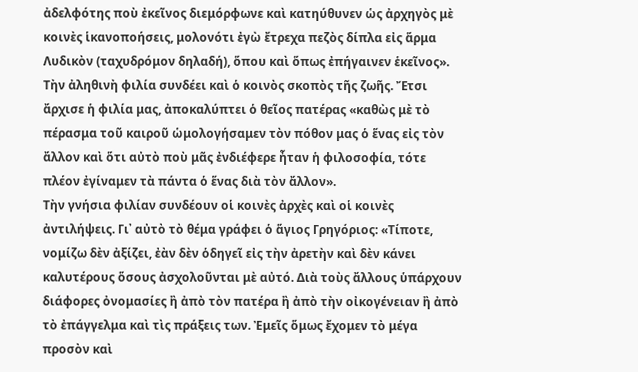ἀδελφότης ποὺ ἐκεῖνος διεμόρφωνε καὶ κατηύθυνεν ὡς ἀρχηγὸς μὲ κοινὲς ἱκανοποήσεις, μολονότι ἐγὼ ἔτρεχα πεζὸς δίπλα εἰς ἅρμα Λυδικὸν (ταχυδρόμον δηλαδή), ὅπου καὶ ὅπως ἐπήγαινεν ἑκεῖνος».
Τὴν ἀληθινὴ φιλία συνδέει καὶ ὁ κοινὸς σκοπὸς τῆς ζωῆς. Ἔτσι ἄρχισε ἡ φιλία μας, ἀποκαλύπτει ὁ θεῖος πατέρας «καθὼς μὲ τὸ πέρασμα τοῦ καιροῦ ὡμολογήσαμεν τὸν πόθον μας ὁ ἕνας εἰς τὸν ἄλλον καὶ ὅτι αὐτὸ ποὺ μᾶς ἐνδιέφερε ἦταν ἡ φιλοσοφία, τότε πλέον ἐγίναμεν τὰ πάντα ὁ ἕνας διὰ τὸν ἄλλον».
Τὴν γνήσια φιλίαν συνδέουν οἱ κοινὲς ἀρχὲς καὶ οἱ κοινὲς ἀντιλήψεις. Γι᾽ αὐτὸ τὸ θέμα γράφει ὁ ἅγιος Γρηγόριος: «Τίποτε, νομίζω δὲν ἀξίζει, ἐὰν δὲν ὁδηγεῖ εἰς τὴν ἀρετὴν καὶ δὲν κάνει καλυτέρους ὅσους ἀσχολοῦνται μὲ αὐτό. Διὰ τοὺς ἄλλους ὑπάρχουν διάφορες ὀνομασίες ἢ ἀπὸ τὸν πατέρα ἢ ἀπὸ τὴν οἰκογένειαν ἢ ἀπὸ τὸ ἐπάγγελμα καὶ τὶς πράξεις των. Ἐμεῖς ὅμως ἔχομεν τὸ μέγα προσὸν καὶ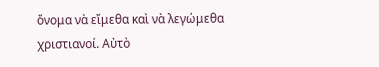ὄνομα νὰ εἴμεθα καὶ νὰ λεγώμεθα χριστιανοί. Αὐτὸ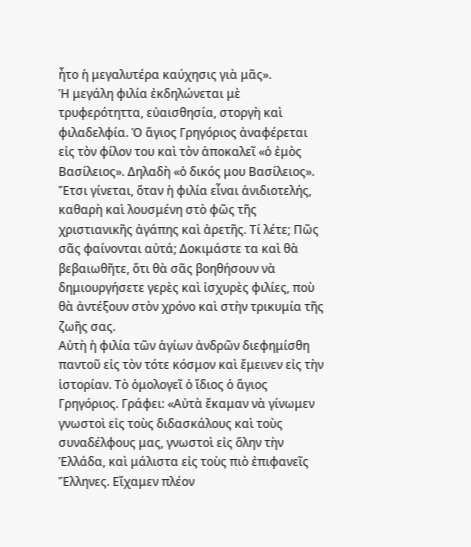ἦτο ἡ μεγαλυτέρα καύχησις γιὰ μᾶς».
Ἡ μεγάλη φιλία ἐκδηλώνεται μὲ τρυφερότηττα, εὐαισθησία, στοργὴ καὶ φιλαδελφία. Ὁ ἅγιος Γρηγόριος ἀναφέρεται εἰς τὸν φίλον του καὶ τὸν ἀποκαλεῖ «ὁ ἐμὸς Βασίλειος». Δηλαδὴ «ὁ δικός μου Βασίλειος». Ἔτσι γίνεται, ὅταν ἡ φιλία εἶναι ἀνιδιοτελής, καθαρὴ καὶ λουσμένη στὸ φῶς τῆς χριστιανικῆς ἀγάπης καὶ ἀρετῆς. Τί λέτε; Πῶς σᾶς φαίνονται αὐτά; Δοκιμάστε τα καὶ θὰ βεβαιωθῆτε, ὅτι θὰ σᾶς βοηθήσουν νὰ δημιουργήσετε γερὲς καὶ ἰσχυρὲς φιλίες, ποὺ θὰ ἀντέξουν στὸν χρόνο καὶ στὴν τρικυμία τῆς ζωῆς σας.
Αὐτὴ ἡ φιλία τῶν ἁγίων ἀνδρῶν διεφημίσθη παντοῦ εἰς τὸν τότε κόσμον καὶ ἔμεινεν εἰς τὴν ἱστορίαν. Τὸ ὁμολογεῖ ὁ ἴδιος ὁ ἅγιος Γρηγόριος. Γράφει: «Αὐτὰ ἔκαμαν νὰ γίνωμεν γνωστοὶ εἰς τοὺς διδασκάλους καὶ τοὺς συναδέλφους μας, γνωστοὶ εἰς ὅλην τὴν Ἑλλάδα, καὶ μάλιστα εἰς τοὺς πιὸ ἐπιφανεῖς Ἕλληνες. Εἴχαμεν πλέον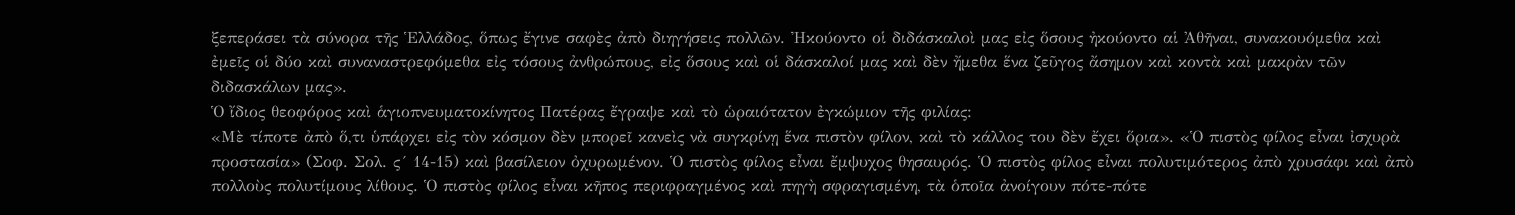ξεπεράσει τὰ σύνορα τῆς Ἑλλάδος, ὅπως ἔγινε σαφὲς ἀπὸ διηγήσεις πολλῶν. Ἠκούοντο οἱ διδάσκαλοὶ μας εἰς ὅσους ἠκούοντο αἱ Ἀθῆναι, συνακουόμεθα καὶ ἐμεῖς οἱ δύο καὶ συναναστρεφόμεθα εἰς τόσους ἀνθρώπους, εἰς ὅσους καὶ οἱ δάσκαλοί μας καὶ δὲν ἤμεθα ἕνα ζεῦγος ἄσημον καὶ κοντὰ καὶ μακρὰν τῶν διδασκάλων μας».
Ὁ ἴδιος θεοφόρος καὶ ἁγιοπνευματοκίνητος Πατέρας ἔγραψε καὶ τὸ ὡραιότατον ἐγκώμιον τῆς φιλίας:
«Μὲ τίποτε ἀπὸ ὅ,τι ὑπάρχει εἰς τὸν κόσμον δὲν μπορεῖ κανεὶς νὰ συγκρίνῃ ἕνα πιστὸν φίλον, καὶ τὸ κάλλος του δὲν ἔχει ὅρια». «Ὁ πιστὸς φίλος εἶναι ἰσχυρὰ προστασία» (Σοφ. Σολ. ς´ 14-15) καὶ βασίλειον ὀχυρωμένον. Ὁ πιστὸς φίλος εἶναι ἔμψυχος θησαυρός. Ὁ πιστὸς φίλος εἶναι πολυτιμότερος ἀπὸ χρυσάφι καὶ ἀπὸ πολλοὺς πολυτίμους λίθους. Ὁ πιστὸς φίλος εἶναι κῆπος περιφραγμένος καὶ πηγὴ σφραγισμένη, τὰ ὁποῖα ἀνοίγουν πότε-πότε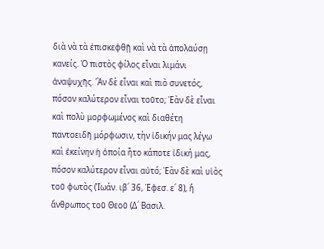διὰ νὰ τὰ ἐπισκεφθῇ καὶ νὰ τὰ ἀπολαύσῃ κανείς. Ὁ πιστὸς φίλος εἶναι λιμάνι ἀναψυχῆς. Ἂν δὲ εἶναι καὶ πιὸ συνετός, πόσον καλύτερον εἶναι τοῦτο; Ἐὰν δὲ εἶναι καὶ πολὺ μορφωμένος καὶ διαθέτη παντοειδῆ μόρφωσιν, τὴν ἰδικήν μας λέγω καὶ ἐκείνην ἡ ὁποία ἦτο κάποτε ἰδική μας, πόσον καλύτερον εἶναι αὐτό; Ἐὰν δὲ καὶ υἱὸς τοῦ φωτὸς (Ἰωάν. ιβ´ 36, Ἐφεσ. ε´ 8), ἢ ἄνθρωπος τοῦ Θεοῦ (Δ´ Βασιλ.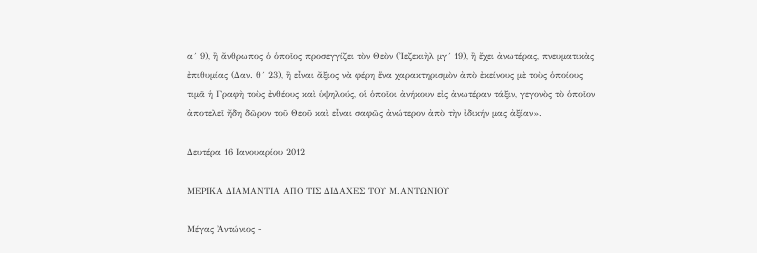α´ 9), ἢ ἄνθρωπος ὁ ὁποῖος προσεγγίζει τὸν Θεὸν (Ἰεζεκιὴλ μγ´ 19), ἢ ἔχει ἀνωτέρας, πνευματικὰς ἐπιθυμίας (Δαν. θ´ 23), ἢ εἶναι ἄξιος νὰ φέρη ἕνα χαρακτηρισμὸν ἀπὸ ἐκείνους μὲ τοὺς ὁποίους τιμᾶ ἡ Γραφὴ τοὺς ἐνθέους καὶ ὑψηλούς, οἱ ὁποῖοι ἀνήκουν εἰς ἀνωτέραν τάξιν, γεγονὸς τὸ ὁποῖον ἀποτελεῖ ἤδη δῶρον τοῦ Θεοῦ καὶ εἶναι σαφῶς ἀνώτερον ἀπὸ τὴν ἰδικήν μας ἀξίαν».

Δευτέρα 16 Ιανουαρίου 2012

ΜΕΡΙΚΑ ΔΙΑΜΑΝΤΙΑ ΑΠΟ ΤΙΣ ΔΙΔΑΧΕΣ ΤΟΥ Μ.ΑΝΤΩΝΙΟΥ

Μέγας Ἀντώνιος -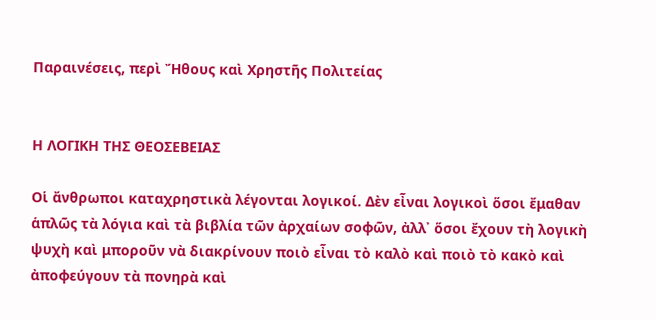Παραινέσεις, περὶ Ἤθους καὶ Χρηστῆς Πολιτείας


Η ΛΟΓΙΚΗ ΤΗΣ ΘΕΟΣΕΒΕΙΑΣ

Οἱ ἄνθρωποι καταχρηστικὰ λέγονται λογικοί. Δὲν εἶναι λογικοὶ ὅσοι ἔμαθαν ἁπλῶς τὰ λόγια καὶ τὰ βιβλία τῶν ἀρχαίων σοφῶν, ἀλλ᾿ ὅσοι ἔχουν τὴ λογικὴ ψυχὴ καὶ μποροῦν νὰ διακρίνουν ποιὸ εἶναι τὸ καλὸ καὶ ποιὸ τὸ κακὸ καὶ ἀποφεύγουν τὰ πονηρὰ καὶ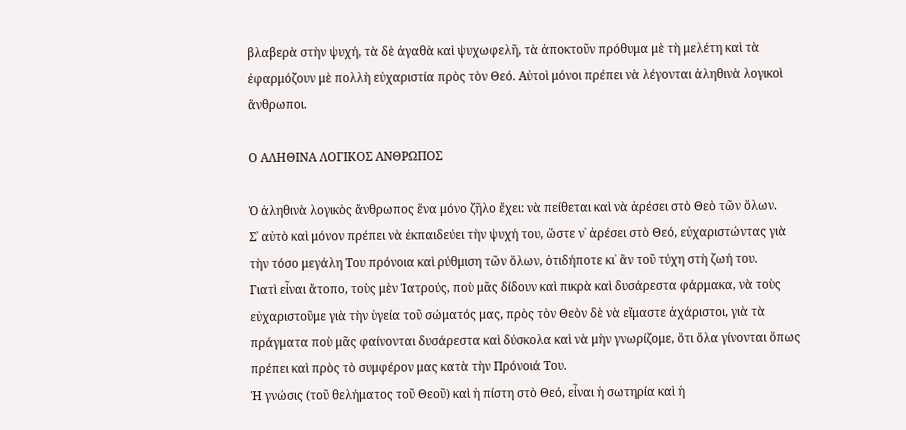βλαβερὰ στὴν ψυχή, τὰ δὲ ἀγαθὰ καὶ ψυχωφελῆ, τὰ ἀποκτοῦν πρόθυμα μὲ τὴ μελέτη καὶ τὰ ἐφαρμόζουν μὲ πολλὴ εὐχαριστία πρὸς τὸν Θεό. Αὐτοὶ μόνοι πρέπει νὰ λέγονται ἀληθινὰ λογικοὶ ἄνθρωποι.

Ο ΑΛΗΘΙΝΑ ΛΟΓΙΚΟΣ ΑΝΘΡΩΠΟΣ

Ὁ ἀληθινὰ λογικὸς ἄνθρωπος ἕνα μόνο ζῆλο ἔχει: νὰ πείθεται καὶ νὰ ἀρέσει στὸ Θεὸ τῶν ὅλων.
Σ᾿ αὐτὸ καὶ μόνον πρέπει νὰ ἐκπαιδεύει τὴν ψυχή του, ὥστε ν᾿ ἀρέσει στὸ Θεό, εὐχαριστώντας γιὰ τὴν τόσο μεγάλη Του πρόνοια καὶ ρύθμιση τῶν ὅλων, ὁτιδήποτε κι᾿ ἂν τοῦ τύχη στὴ ζωή του.
Γιατὶ εἶναι ἄτοπο, τοὺς μὲν Ἰατρούς, ποὺ μᾶς δίδουν καὶ πικρὰ καὶ δυσάρεστα φάρμακα, νὰ τοὺς εὐχαριστοῦμε γιὰ τὴν ὑγεία τοῦ σώματός μας, πρὸς τὸν Θεὸν δὲ νὰ εἴμαστε ἀχάριστοι, γιὰ τὰ πράγματα ποὺ μᾶς φαίνονται δυσάρεστα καὶ δύσκολα καὶ νὰ μὴν γνωρίζομε, ὅτι ὅλα γίνονται ὅπως πρέπει καὶ πρὸς τὸ συμφέρον μας κατὰ τὴν Πρόνοιά Του.
Ἡ γνώσις (τοῦ θελήματος τοῦ Θεοῦ) καὶ ἡ πίστη στὸ Θεό, εἶναι ἡ σωτηρία καὶ ἡ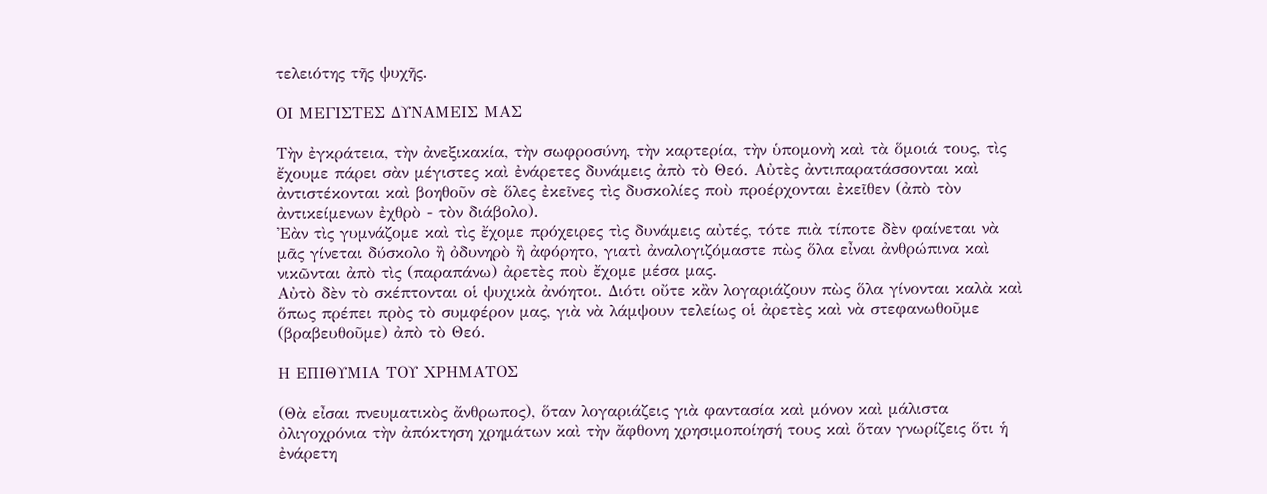τελειότης τῆς ψυχῆς.

ΟΙ ΜΕΓΙΣΤΕΣ ΔΥΝΑΜΕΙΣ ΜΑΣ

Τὴν ἐγκράτεια, τὴν ἀνεξικακία, τὴν σωφροσύνη, τὴν καρτερία, τὴν ὑπομονὴ καὶ τὰ ὅμοιά τους, τὶς ἔχουμε πάρει σὰν μέγιστες καὶ ἐνάρετες δυνάμεις ἀπὸ τὸ Θεό. Αὐτὲς ἀντιπαρατάσσονται καὶ ἀντιστέκονται καὶ βοηθοῦν σὲ ὅλες ἐκεῖνες τὶς δυσκολίες ποὺ προέρχονται ἐκεῖθεν (ἀπὸ τὸν ἀντικείμενων ἐχθρὸ - τὸν διάβολο).
Ἐὰν τὶς γυμνάζομε καὶ τὶς ἔχομε πρόχειρες τὶς δυνάμεις αὐτές, τότε πιὰ τίποτε δὲν φαίνεται νὰ μᾶς γίνεται δύσκολο ἢ ὀδυνηρὸ ἢ ἀφόρητο, γιατὶ ἀναλογιζόμαστε πὼς ὅλα εἶναι ἀνθρώπινα καὶ νικῶνται ἀπὸ τὶς (παραπάνω) ἀρετὲς ποὺ ἔχομε μέσα μας.
Αὐτὸ δὲν τὸ σκέπτονται οἱ ψυχικὰ ἀνόητοι. Διότι οὔτε κἂν λογαριάζουν πὼς ὅλα γίνονται καλὰ καὶ ὅπως πρέπει πρὸς τὸ συμφέρον μας, γιὰ νὰ λάμψουν τελείως οἱ ἀρετὲς καὶ νὰ στεφανωθοῦμε (βραβευθοῦμε) ἀπὸ τὸ Θεό.

Η ΕΠΙΘΥΜΙΑ ΤΟΥ ΧΡΗΜΑΤΟΣ

(Θὰ εἶσαι πνευματικὸς ἄνθρωπος), ὅταν λογαριάζεις γιὰ φαντασία καὶ μόνον καὶ μάλιστα ὀλιγοχρόνια τὴν ἀπόκτηση χρημάτων καὶ τὴν ἄφθονη χρησιμοποίησή τους καὶ ὅταν γνωρίζεις ὅτι ἡ ἐνάρετη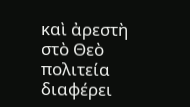καὶ ἀρεστὴ στὸ Θεὸ πολιτεία διαφέρει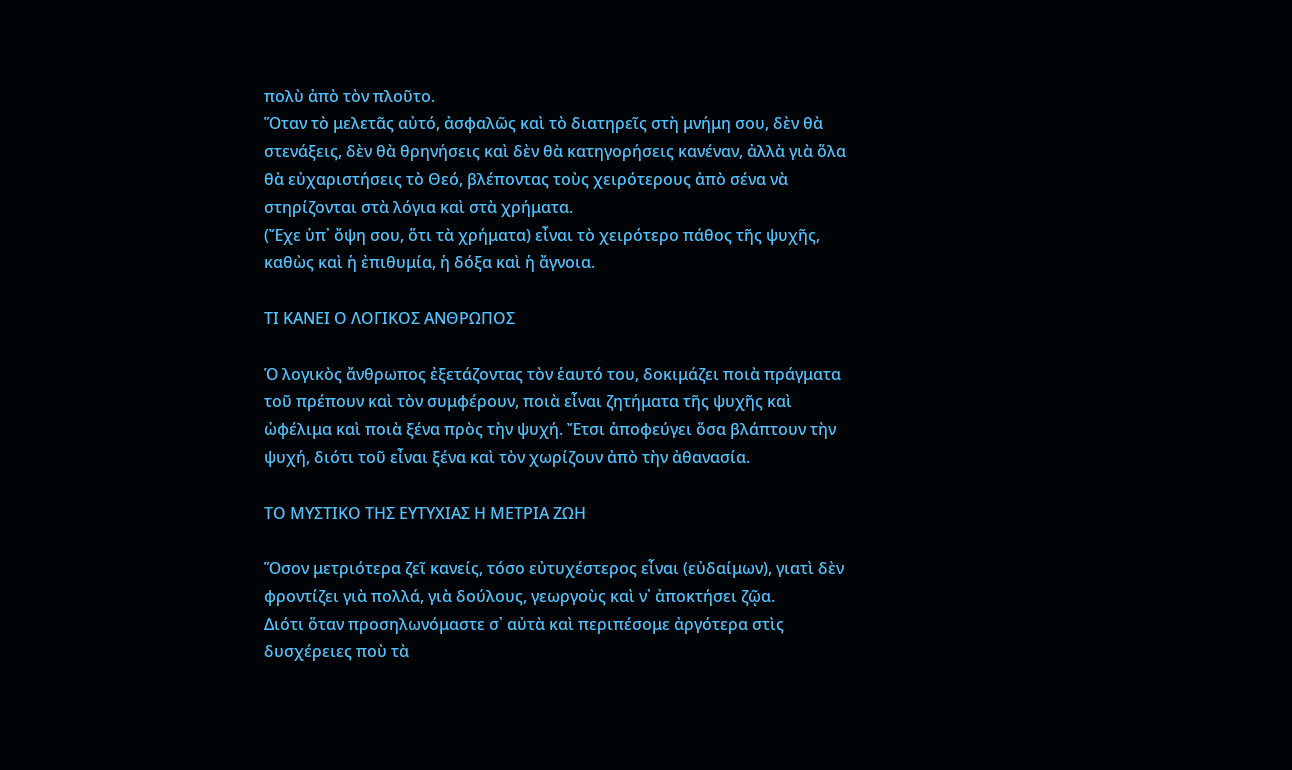πολὺ ἀπὸ τὸν πλοῦτο.
Ὅταν τὸ μελετᾶς αὐτό, ἀσφαλῶς καὶ τὸ διατηρεῖς στὴ μνήμη σου, δὲν θὰ στενάξεις, δὲν θὰ θρηνήσεις καὶ δὲν θὰ κατηγορήσεις κανέναν, ἀλλὰ γιὰ ὅλα θὰ εὐχαριστήσεις τὸ Θεό, βλέποντας τοὺς χειρότερους ἀπὸ σένα νὰ στηρίζονται στὰ λόγια καὶ στὰ χρήματα.
(Ἔχε ὑπ᾿ ὄψη σου, ὅτι τὰ χρήματα) εἶναι τὸ χειρότερο πάθος τῆς ψυχῆς, καθὼς καὶ ἡ ἐπιθυμία, ἡ δόξα καὶ ἡ ἄγνοια.

ΤΙ ΚΑΝΕΙ Ο ΛΟΓΙΚΟΣ ΑΝΘΡΩΠΟΣ

Ὁ λογικὸς ἄνθρωπος ἐξετάζοντας τὸν ἑαυτό του, δοκιμάζει ποιὰ πράγματα τοῦ πρέπουν καὶ τὸν συμφέρουν, ποιὰ εἶναι ζητήματα τῆς ψυχῆς καὶ ὠφέλιμα καὶ ποιὰ ξένα πρὸς τὴν ψυχή. Ἔτσι ἀποφεύγει ὅσα βλάπτουν τὴν ψυχή, διότι τοῦ εἶναι ξένα καὶ τὸν χωρίζουν ἀπὸ τὴν ἀθανασία.

ΤΟ ΜΥΣΤΙΚΟ ΤΗΣ ΕΥΤΥΧΙΑΣ Η ΜΕΤΡΙΑ ΖΩΗ

Ὅσον μετριότερα ζεῖ κανείς, τόσο εὐτυχέστερος εἶναι (εὐδαίμων), γιατὶ δὲν φροντίζει γιὰ πολλά, γιὰ δούλους, γεωργοὺς καὶ ν᾿ ἀποκτήσει ζῷα.
Διότι ὅταν προσηλωνόμαστε σ᾿ αὐτὰ καὶ περιπέσομε ἀργότερα στὶς δυσχέρειες ποὺ τὰ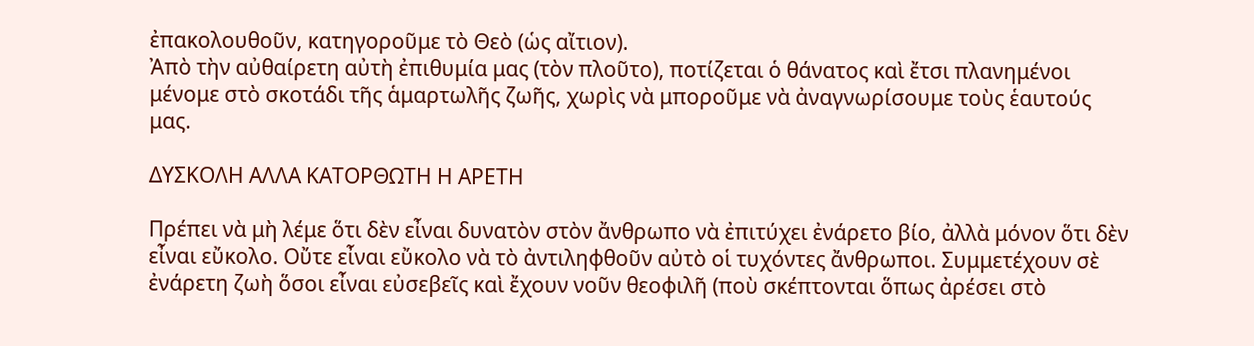ἐπακολουθοῦν, κατηγοροῦμε τὸ Θεὸ (ὡς αἴτιον).
Ἀπὸ τὴν αὐθαίρετη αὐτὴ ἐπιθυμία μας (τὸν πλοῦτο), ποτίζεται ὁ θάνατος καὶ ἔτσι πλανημένοι μένομε στὸ σκοτάδι τῆς ἁμαρτωλῆς ζωῆς, χωρὶς νὰ μποροῦμε νὰ ἀναγνωρίσουμε τοὺς ἑαυτούς μας.

ΔΥΣΚΟΛΗ ΑΛΛΑ ΚΑΤΟΡΘΩΤΗ Η ΑΡΕΤΗ

Πρέπει νὰ μὴ λέμε ὅτι δὲν εἶναι δυνατὸν στὸν ἄνθρωπο νὰ ἐπιτύχει ἐνάρετο βίο, ἀλλὰ μόνον ὅτι δὲν εἶναι εὔκολο. Οὔτε εἶναι εὔκολο νὰ τὸ ἀντιληφθοῦν αὐτὸ οἱ τυχόντες ἄνθρωποι. Συμμετέχουν σὲ ἐνάρετη ζωὴ ὅσοι εἶναι εὐσεβεῖς καὶ ἔχουν νοῦν θεοφιλῆ (ποὺ σκέπτονται ὅπως ἀρέσει στὸ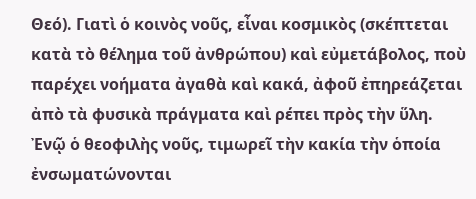Θεό). Γιατὶ ὁ κοινὸς νοῦς, εἶναι κοσμικὸς (σκέπτεται κατὰ τὸ θέλημα τοῦ ἀνθρώπου) καὶ εὐμετάβολος, ποὺ παρέχει νοήματα ἀγαθὰ καὶ κακά, ἀφοῦ ἐπηρεάζεται ἀπὸ τὰ φυσικὰ πράγματα καὶ ρέπει πρὸς τὴν ὕλη.
Ἐνῷ ὁ θεοφιλὴς νοῦς, τιμωρεῖ τὴν κακία τὴν ὁποία ἐνσωματώνονται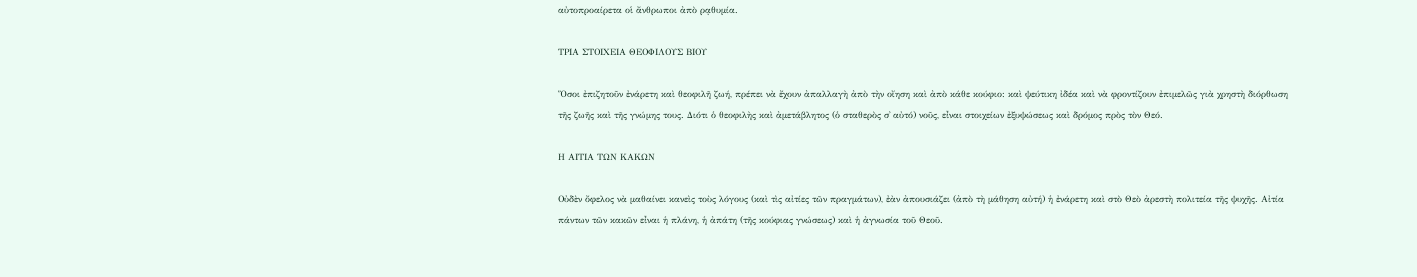αὐτοπροαίρετα οἱ ἄνθρωποι ἀπὸ ρᾳθυμία.

ΤΡΙΑ ΣΤΟΙΧΕΙΑ ΘΕΟΦΙΛΟΥΣ ΒΙΟΥ

Ὅσοι ἐπιζητοῦν ἐνάρετη καὶ θεοφιλῆ ζωή, πρέπει νὰ ἔχουν ἀπαλλαγὴ ἀπὸ τὴν οἴηση καὶ ἀπὸ κάθε κούφιο: καὶ ψεύτικη ἰδέα καὶ νὰ φροντίζουν ἐπιμελῶς γιὰ χρηστὴ διόρθωση τῆς ζωῆς καὶ τῆς γνώμης τους. Διότι ὁ θεοφιλὴς καὶ ἀμετάβλητος (ὁ σταθερὸς σ᾿ αὐτό) νοῦς, εἶναι στοιχείων ἐξυψώσεως καὶ δρόμος πρὸς τὸν Θεό.

Η ΑΙΤΙΑ ΤΩΝ ΚΑΚΩΝ

Οὐδὲν ὄφελος νὰ μαθαίνει κανεὶς τοὺς λόγους (καὶ τὶς αἰτίες τῶν πραγμάτων), ἐὰν ἀπουσιάζει (ἀπὸ τὴ μάθηση αὐτή) ἡ ἐνάρετη καὶ στὸ Θεὸ ἀρεστὴ πολιτεία τῆς ψυχῆς. Αἰτία πάντων τῶν κακῶν εἶναι ἡ πλάνη, ἡ ἀπάτη (τῆς κούφιας γνώσεως) καὶ ἡ ἀγνωσία τοῦ Θεοῦ.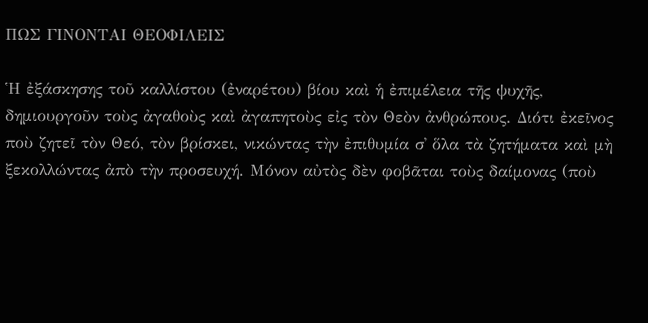ΠΩΣ ΓΙΝΟΝΤΑΙ ΘΕΟΦΙΛΕΙΣ

Ἡ ἐξάσκησης τοῦ καλλίστου (ἐναρέτου) βίου καὶ ἡ ἐπιμέλεια τῆς ψυχῆς, δημιουργοῦν τοὺς ἀγαθοὺς καὶ ἀγαπητοὺς εἰς τὸν Θεὸν ἀνθρώπους. Διότι ἐκεῖνος ποὺ ζητεῖ τὸν Θεό, τὸν βρίσκει, νικώντας τὴν ἐπιθυμία σ᾿ ὅλα τὰ ζητήματα καὶ μὴ ξεκολλώντας ἀπὸ τὴν προσευχή. Μόνον αὐτὸς δὲν φοβᾶται τοὺς δαίμονας (ποὺ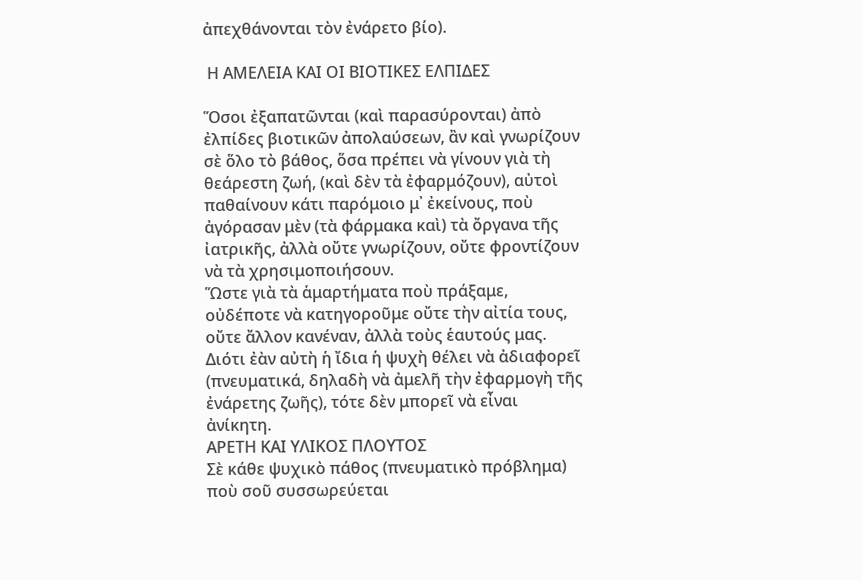ἀπεχθάνονται τὸν ἐνάρετο βίο).

 Η ΑΜΕΛΕΙΑ ΚΑΙ ΟΙ ΒΙΟΤΙΚΕΣ ΕΛΠΙΔΕΣ

Ὅσοι ἐξαπατῶνται (καὶ παρασύρονται) ἀπὸ ἐλπίδες βιοτικῶν ἀπολαύσεων, ἂν καὶ γνωρίζουν σὲ ὅλο τὸ βάθος, ὅσα πρέπει νὰ γίνουν γιὰ τὴ θεάρεστη ζωή, (καὶ δὲν τὰ ἐφαρμόζουν), αὐτοὶ παθαίνουν κάτι παρόμοιο μ᾿ ἐκείνους, ποὺ ἀγόρασαν μὲν (τὰ φάρμακα καὶ) τὰ ὄργανα τῆς ἰατρικῆς, ἀλλὰ οὔτε γνωρίζουν, οὔτε φροντίζουν νὰ τὰ χρησιμοποιήσουν.
Ὥστε γιὰ τὰ ἁμαρτήματα ποὺ πράξαμε, οὐδέποτε νὰ κατηγοροῦμε οὔτε τὴν αἰτία τους, οὔτε ἄλλον κανέναν, ἀλλὰ τοὺς ἑαυτούς μας. Διότι ἐὰν αὐτὴ ἡ ἴδια ἡ ψυχὴ θέλει νὰ ἀδιαφορεῖ (πνευματικά, δηλαδὴ νὰ ἀμελῆ τὴν ἐφαρμογὴ τῆς ἐνάρετης ζωῆς), τότε δὲν μπορεῖ νὰ εἶναι ἀνίκητη.
ΑΡΕΤΗ ΚΑΙ ΥΛΙΚΟΣ ΠΛΟΥΤΟΣ
Σὲ κάθε ψυχικὸ πάθος (πνευματικὸ πρόβλημα) ποὺ σοῦ συσσωρεύεται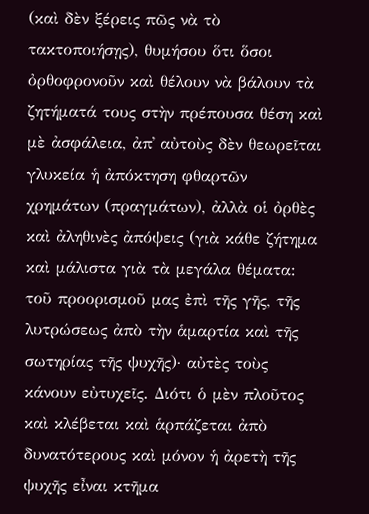(καὶ δὲν ξέρεις πῶς νὰ τὸ τακτοποιήσῃς), θυμήσου ὅτι ὅσοι ὀρθοφρονοῦν καὶ θέλουν νὰ βάλουν τὰ ζητήματά τους στὴν πρέπουσα θέση καὶ μὲ ἀσφάλεια, ἀπ᾿ αὐτοὺς δὲν θεωρεῖται γλυκεία ἡ ἀπόκτηση φθαρτῶν χρημάτων (πραγμάτων), ἀλλὰ οἱ ὀρθὲς καὶ ἀληθινὲς ἀπόψεις (γιὰ κάθε ζήτημα καὶ μάλιστα γιὰ τὰ μεγάλα θέματα: τοῦ προορισμοῦ μας ἐπὶ τῆς γῆς, τῆς λυτρώσεως ἀπὸ τὴν ἁμαρτία καὶ τῆς σωτηρίας τῆς ψυχῆς)· αὐτὲς τοὺς κάνουν εὐτυχεῖς. Διότι ὁ μὲν πλοῦτος καὶ κλέβεται καὶ ἁρπάζεται ἀπὸ δυνατότερους καὶ μόνον ἡ ἀρετὴ τῆς ψυχῆς εἶναι κτῆμα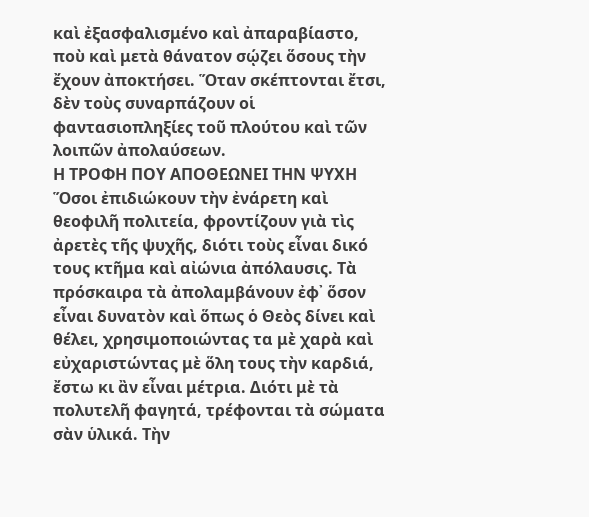καὶ ἐξασφαλισμένο καὶ ἀπαραβίαστο, ποὺ καὶ μετὰ θάνατον σῴζει ὅσους τὴν ἔχουν ἀποκτήσει. Ὅταν σκέπτονται ἔτσι, δὲν τοὺς συναρπάζουν οἱ φαντασιοπληξίες τοῦ πλούτου καὶ τῶν λοιπῶν ἀπολαύσεων.
Η ΤΡΟΦΗ ΠΟΥ ΑΠΟΘΕΩΝΕΙ ΤΗΝ ΨΥΧΗ
Ὅσοι ἐπιδιώκουν τὴν ἐνάρετη καὶ θεοφιλῆ πολιτεία, φροντίζουν γιὰ τὶς ἀρετὲς τῆς ψυχῆς, διότι τοὺς εἶναι δικό τους κτῆμα καὶ αἰώνια ἀπόλαυσις. Τὰ πρόσκαιρα τὰ ἀπολαμβάνουν ἐφ᾿ ὅσον εἶναι δυνατὸν καὶ ὅπως ὁ Θεὸς δίνει καὶ θέλει, χρησιμοποιώντας τα μὲ χαρὰ καὶ εὐχαριστώντας μὲ ὅλη τους τὴν καρδιά, ἔστω κι ἂν εἶναι μέτρια. Διότι μὲ τὰ πολυτελῆ φαγητά, τρέφονται τὰ σώματα σὰν ὑλικά. Τὴν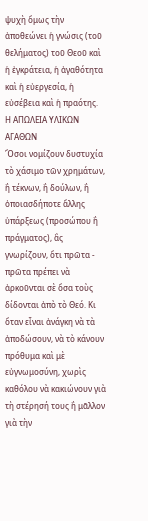ψυχὴ ὅμως τὴν ἀποθεώνει ἡ γνώσις (τοῦ θελήματος) τοῦ Θεοῦ καὶ ἡ ἐγκράτεια, ἡ ἀγαθότητα καὶ ἡ εὐεργεσία, ἡ εὐσέβεια καὶ ἡ πραότης.
Η ΑΠΩΛΕΙΑ ΥΛΙΚΩΝ ΑΓΑΘΩΝ
Ὅσοι νομίζουν δυστυχία τὸ χάσιμο τῶν χρημάτων, ἢ τέκνων, ἢ δούλων, ἢ ὁποιασδήποτε ἄλλης ὑπάρξεως (προσώπου ἢ πράγματος), ἂς γνωρίζουν, ὅτι πρῶτα - πρῶτα πρέπει νὰ ἀρκοῦνται σὲ ὅσα τοὺς δίδονται ἀπὸ τὸ Θεό. Κι ὅταν εἶναι ἀνάγκη νὰ τὰ ἀποδώσουν, νὰ τὸ κάνουν πρόθυμα καὶ μὲ εὐγνωμοσύνη, χωρὶς καθόλου νὰ κακιώνουν γιὰ τὴ στέρησή τους ἢ μᾶλλον γιὰ τὴν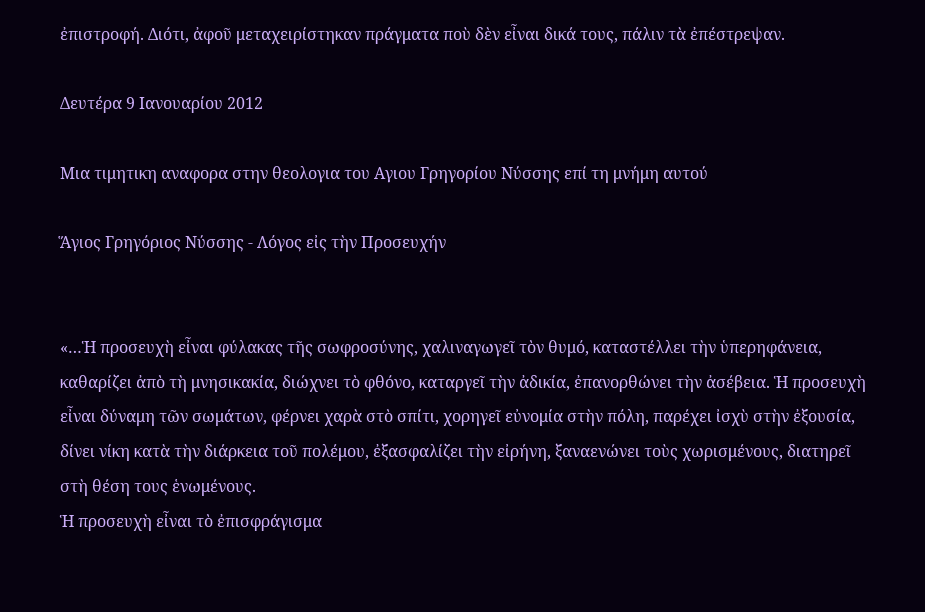ἐπιστροφή. Διότι, ἀφοῦ μεταχειρίστηκαν πράγματα ποὺ δὲν εἶναι δικά τους, πάλιν τὰ ἐπέστρεψαν.

Δευτέρα 9 Ιανουαρίου 2012

Mια τιμητικη αναφορα στην θεολογια του Αγιου Γρηγορίου Νύσσης επί τη μνήμη αυτού

Ἅγιος Γρηγόριος Νύσσης - Λόγος εἰς τὴν Προσευχήν


«…Ἡ προσευχὴ εἶναι φύλακας τῆς σωφροσύνης, χαλιναγωγεῖ τὸν θυμό, καταστέλλει τὴν ὑπερηφάνεια, καθαρίζει ἀπὸ τὴ μνησικακία, διώχνει τὸ φθόνο, καταργεῖ τὴν ἀδικία, ἐπανορθώνει τὴν ἀσέβεια. Ἡ προσευχὴ εἶναι δύναμη τῶν σωμάτων, φέρνει χαρὰ στὸ σπίτι, χορηγεῖ εὐνομία στὴν πόλη, παρέχει ἰσχὺ στὴν ἐξουσία, δίνει νίκη κατὰ τὴν διάρκεια τοῦ πολέμου, ἐξασφαλίζει τὴν εἰρήνη, ξαναενώνει τοὺς χωρισμένους, διατηρεῖ στὴ θέση τους ἑνωμένους.
Ἡ προσευχὴ εἶναι τὸ ἐπισφράγισμα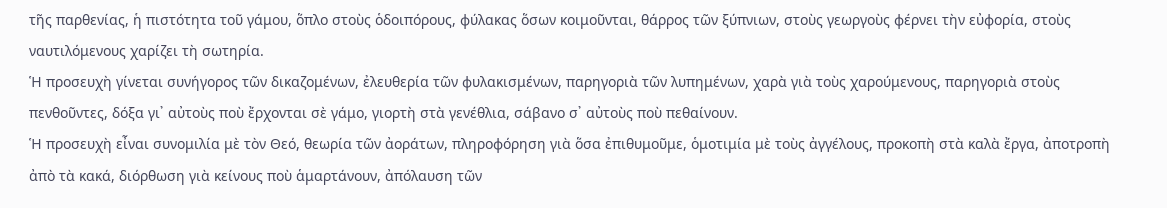τῆς παρθενίας, ἡ πιστότητα τοῦ γάμου, ὅπλο στοὺς ὁδοιπόρους, φύλακας ὅσων κοιμοῦνται, θάρρος τῶν ξύπνιων, στοὺς γεωργοὺς φέρνει τὴν εὐφορία, στοὺς ναυτιλόμενους χαρίζει τὴ σωτηρία.
Ἡ προσευχὴ γίνεται συνήγορος τῶν δικαζομένων, ἐλευθερία τῶν φυλακισμένων, παρηγοριὰ τῶν λυπημένων, χαρὰ γιὰ τοὺς χαρούμενους, παρηγοριὰ στοὺς πενθοῦντες, δόξα γι᾿ αὐτοὺς ποὺ ἔρχονται σὲ γάμο, γιορτὴ στὰ γενέθλια, σάβανο σ᾿ αὐτοὺς ποὺ πεθαίνουν.
Ἡ προσευχὴ εἶναι συνομιλία μὲ τὸν Θεό, θεωρία τῶν ἀοράτων, πληροφόρηση γιὰ ὅσα ἐπιθυμοῦμε, ὁμοτιμία μὲ τοὺς ἀγγέλους, προκοπὴ στὰ καλὰ ἔργα, ἀποτροπὴ ἀπὸ τὰ κακά, διόρθωση γιὰ κείνους ποὺ ἁμαρτάνουν, ἀπόλαυση τῶν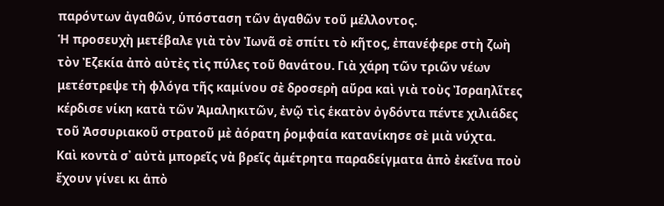παρόντων ἀγαθῶν, ὑπόσταση τῶν ἀγαθῶν τοῦ μέλλοντος.
Ἡ προσευχὴ μετέβαλε γιὰ τὸν Ἰωνᾶ σὲ σπίτι τὸ κῆτος, ἐπανέφερε στὴ ζωὴ τὸν Ἐζεκία ἀπὸ αὐτὲς τὶς πύλες τοῦ θανάτου. Γιὰ χάρη τῶν τριῶν νέων μετέστρεψε τὴ φλόγα τῆς καμίνου σὲ δροσερὴ αὔρα καὶ γιὰ τοὺς Ἰσραηλῖτες κέρδισε νίκη κατὰ τῶν Ἀμαληκιτῶν, ἐνῷ τὶς ἑκατὸν ὀγδόντα πέντε χιλιάδες τοῦ Ἀσσυριακοῦ στρατοῦ μὲ ἀόρατη ῥομφαία κατανίκησε σὲ μιὰ νύχτα.
Καὶ κοντὰ σ᾿ αὐτὰ μπορεῖς νὰ βρεῖς ἀμέτρητα παραδείγματα ἀπὸ ἐκεῖνα ποὺ ἔχουν γίνει κι ἀπὸ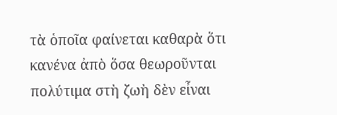τὰ ὁποῖα φαίνεται καθαρὰ ὅτι κανένα ἀπὸ ὅσα θεωροῦνται πολύτιμα στὴ ζωὴ δὲν εἶναι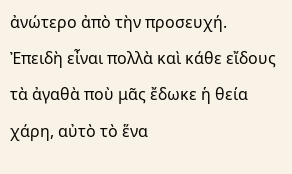ἀνώτερο ἀπὸ τὴν προσευχή.
Ἐπειδὴ εἶναι πολλὰ καὶ κάθε εἴδους τὰ ἀγαθὰ ποὺ μᾶς ἔδωκε ἡ θεία χάρη, αὐτὸ τὸ ἕνα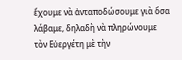ἔχουμε νὰ ἀνταποδώσουμε γιὰ ὅσα λάβαμε, δηλαδὴ νὰ πληρώνουμε τὸν Εὐεργέτη μὲ τὴν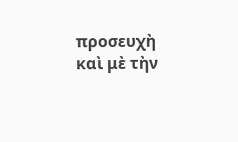προσευχὴ καὶ μὲ τὴν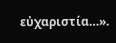εὐχαριστία…».